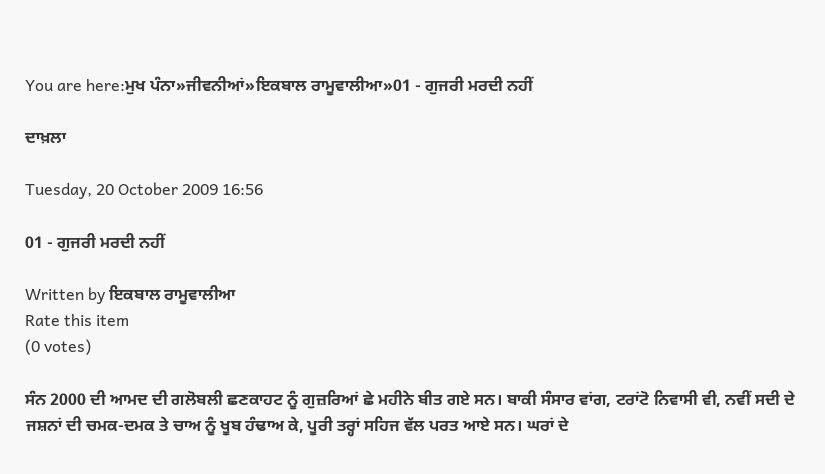You are here:ਮੁਖ ਪੰਨਾ»ਜੀਵਨੀਆਂ»ਇਕਬਾਲ ਰਾਮੂਵਾਲੀਆ»01 - ਗੁਜਰੀ ਮਰਦੀ ਨਹੀਂ

ਦਾਖ਼ਲਾ

Tuesday, 20 October 2009 16:56

01 - ਗੁਜਰੀ ਮਰਦੀ ਨਹੀਂ

Written by ਇਕਬਾਲ ਰਾਮੂਵਾਲੀਆ
Rate this item
(0 votes)

ਸੰਨ 2000 ਦੀ ਆਮਦ ਦੀ ਗਲੋਬਲੀ ਛਣਕਾਹਟ ਨੂੰ ਗੁਜ਼ਰਿਆਂ ਛੇ ਮਹੀਨੇ ਬੀਤ ਗਏ ਸਨ। ਬਾਕੀ ਸੰਸਾਰ ਵਾਂਗ, ਟਰਾਂਟੋ ਨਿਵਾਸੀ ਵੀ, ਨਵੀਂ ਸਦੀ ਦੇ ਜਸ਼ਨਾਂ ਦੀ ਚਮਕ-ਦਮਕ ਤੇ ਚਾਅ ਨੂੰ ਖੂਬ ਹੰਢਾਅ ਕੇ, ਪੂਰੀ ਤਰ੍ਹਾਂ ਸਹਿਜ ਵੱਲ ਪਰਤ ਆਏ ਸਨ। ਘਰਾਂ ਦੇ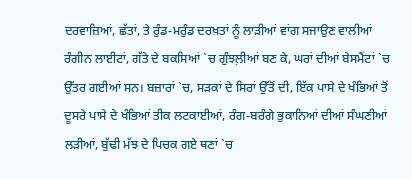ਦਰਵਾਜ਼ਿਆਂ, ਛੱਤਾਂ, ਤੇ ਰੁੰਡ-ਮਰੁੰਡ ਦਰਖ਼ਤਾਂ ਨੂੰ ਲਾੜੀਆਂ ਵਾਂਗ ਸਜਾਉਣ ਵਾਲੀਆਂ ਰੰਗੀਨ ਲਾਈਟਾਂ, ਗੱਤੇ ਦੇ ਬਕਸਿਆਂ `ਚ ਗੁੰਝਲ਼ੀਆਂ ਬਣ ਕੇ, ਘਰਾਂ ਦੀਆਂ ਬੇਸਮੈਂਟਾਂ `ਚ ਉੱਤਰ ਗਈਆਂ ਸਨ। ਬਜ਼ਾਰਾਂ `ਚ, ਸੜਕਾਂ ਦੇ ਸਿਰਾਂ ਉੱਤੋਂ ਦੀ, ਇੱਕ ਪਾਸੇ ਦੇ ਖੰਭਿਆਂ ਤੋਂ ਦੂਸਰੇ ਪਾਸੇ ਦੇ ਖੰਭਿਆਂ ਤੀਕ ਲਟਕਾਈਆਂ, ਰੰਗ-ਬਰੰਗੇ ਭੁਕਾਨਿਆਂ ਦੀਆਂ ਸੰਘਣੀਆਂ ਲੜੀਆਂ, ਬੁੱਢੀ ਮੱਝ ਦੇ ਪਿਚਕ ਗਏ ਥਣਾਂ `ਚ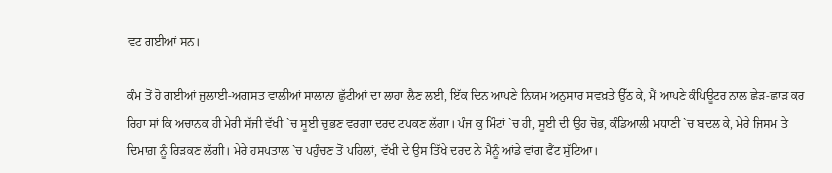ਵਟ ਗਈਆਂ ਸਨ।

ਕੰਮ ਤੋਂ ਹੋ ਗਈਆਂ ਜੁਲਾਈ-ਅਗਸਤ ਵਾਲੀਆਂ ਸਾਲਾਨਾ ਛੁੱਟੀਆਂ ਦਾ ਲਾਹਾ ਲੈਣ ਲਈ, ਇੱਕ ਦਿਨ ਆਪਣੇ ਨਿਯਮ ਅਨੁਸਾਰ ਸਵਖ਼ਤੇ ਉੱਠ ਕੇ, ਮੈਂ ਆਪਣੇ ਕੰਪਿਊਟਰ ਨਾਲ ਛੇੜ-ਛਾੜ ਕਰ ਰਿਹਾ ਸਾਂ ਕਿ ਅਚਾਨਕ ਹੀ ਮੇਰੀ ਸੱਜੀ ਵੱਖੀ `ਚ ਸੂਈ ਚੁਭਣ ਵਰਗਾ ਦਰਦ ਟਪਕਣ ਲੱਗਾ। ਪੰਜ ਕੁ ਮਿੰਟਾਂ `ਚ ਹੀ, ਸੂਈ ਦੀ ਉਹ ਚੋਭ, ਕੰਡਿਆਲੀ ਮਧਾਣੀ `ਚ ਬਦਲ ਕੇ, ਮੇਰੇ ਜਿਸਮ ਤੇ ਦਿਮਾਗ਼ ਨੂੰ ਰਿੜਕਣ ਲੱਗੀ। ਮੇਰੇ ਹਸਪਤਾਲ `ਚ ਪਹੁੰਚਣ ਤੋਂ ਪਹਿਲਾਂ, ਵੱਖੀ ਦੇ ਉਸ ਤਿੱਖੇ ਦਰਦ ਨੇ ਮੈਨੂੰ ਆਂਡੇ ਵਾਂਗ ਫੈਂਟ ਸੁੱਟਿਆ।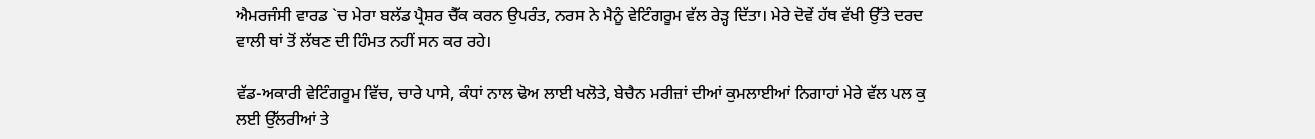ਐਮਰਜੰਸੀ ਵਾਰਡ `ਚ ਮੇਰਾ ਬਲੱਡ ਪ੍ਰੈਸ਼ਰ ਚੈੱਕ ਕਰਨ ਉਪਰੰਤ, ਨਰਸ ਨੇ ਮੈਨੂੰ ਵੇਟਿੰਗਰੂਮ ਵੱਲ ਰੇੜ੍ਹ ਦਿੱਤਾ। ਮੇਰੇ ਦੋਵੇਂ ਹੱਥ ਵੱਖੀ ਉੱਤੇ ਦਰਦ ਵਾਲੀ ਥਾਂ ਤੋਂ ਲੱਥਣ ਦੀ ਹਿੰਮਤ ਨਹੀਂ ਸਨ ਕਰ ਰਹੇ।

ਵੱਡ-ਅਕਾਰੀ ਵੇਟਿੰਗਰੂਮ ਵਿੱਚ, ਚਾਰੇ ਪਾਸੇ, ਕੰਧਾਂ ਨਾਲ ਢੋਅ ਲਾਈ ਖਲੋਤੇ, ਬੇਚੈਨ ਮਰੀਜ਼ਾਂ ਦੀਆਂ ਕੁਮਲਾਈਆਂ ਨਿਗਾਹਾਂ ਮੇਰੇ ਵੱਲ ਪਲ ਕੁ ਲਈ ਉੱਲਰੀਆਂ ਤੇ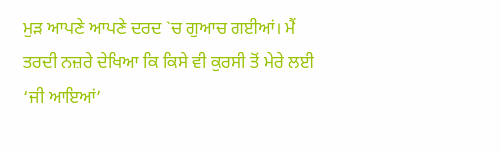ਮੁੜ ਆਪਣੇ ਆਪਣੇ ਦਰਦ `ਚ ਗੁਆਚ ਗਈਆਂ। ਮੈਂ ਤਰਦੀ ਨਜ਼ਰੇ ਦੇਖਿਆ ਕਿ ਕਿਸੇ ਵੀ ਕੁਰਸੀ ਤੋਂ ਮੇਰੇ ਲਈ ‘ਜੀ ਆਇਆਂ’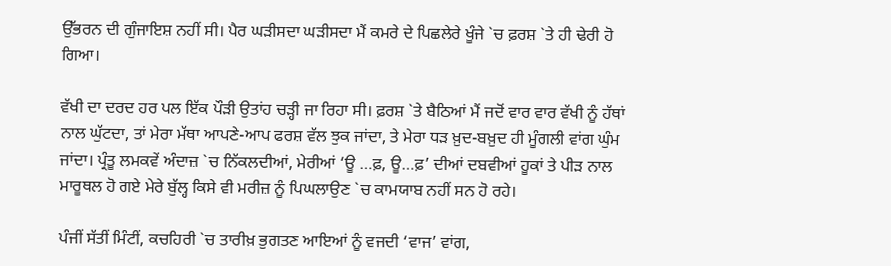ਉੱਭਰਨ ਦੀ ਗੁੰਜਾਇਸ਼ ਨਹੀਂ ਸੀ। ਪੈਰ ਘੜੀਸਦਾ ਘੜੀਸਦਾ ਮੈਂ ਕਮਰੇ ਦੇ ਪਿਛਲੇਰੇ ਖੂੰਜੇ `ਚ ਫ਼ਰਸ਼ `ਤੇ ਹੀ ਢੇਰੀ ਹੋ ਗਿਆ।

ਵੱਖੀ ਦਾ ਦਰਦ ਹਰ ਪਲ ਇੱਕ ਪੌੜੀ ਉਤਾਂਹ ਚੜ੍ਹੀ ਜਾ ਰਿਹਾ ਸੀ। ਫ਼ਰਸ਼ `ਤੇ ਬੈਠਿਆਂ ਮੈਂ ਜਦੋਂ ਵਾਰ ਵਾਰ ਵੱਖੀ ਨੂੰ ਹੱਥਾਂ ਨਾਲ ਘੁੱਟਦਾ, ਤਾਂ ਮੇਰਾ ਮੱਥਾ ਆਪਣੇ-ਆਪ ਫਰਸ਼ ਵੱਲ ਝੁਕ ਜਾਂਦਾ, ਤੇ ਮੇਰਾ ਧੜ ਖ਼ੁਦ-ਬਖ਼ੁਦ ਹੀ ਮੂੰਗਲੀ ਵਾਂਗ ਘੁੰਮ ਜਾਂਦਾ। ਪ੍ਰੰਤੂ ਲਮਕਵੇਂ ਅੰਦਾਜ਼ `ਚ ਨਿੱਕਲਦੀਆਂ, ਮੇਰੀਆਂ ‘ਊ …ਫ਼, ਊ…ਫ਼’ ਦੀਆਂ ਦਬਵੀਆਂ ਹੂਕਾਂ ਤੇ ਪੀੜ ਨਾਲ ਮਾਰੂਥਲ ਹੋ ਗਏ ਮੇਰੇ ਬੁੱਲ੍ਹ ਕਿਸੇ ਵੀ ਮਰੀਜ਼ ਨੂੰ ਪਿਘਲਾਉਣ `ਚ ਕਾਮਯਾਬ ਨਹੀਂ ਸਨ ਹੋ ਰਹੇ।

ਪੰਜੀਂ ਸੱਤੀਂ ਮਿੰਟੀਂ, ਕਚਹਿਰੀ `ਚ ਤਾਰੀਖ਼ ਭੁਗਤਣ ਆਇਆਂ ਨੂੰ ਵਜਦੀ ‘ਵਾਜ’ ਵਾਂਗ,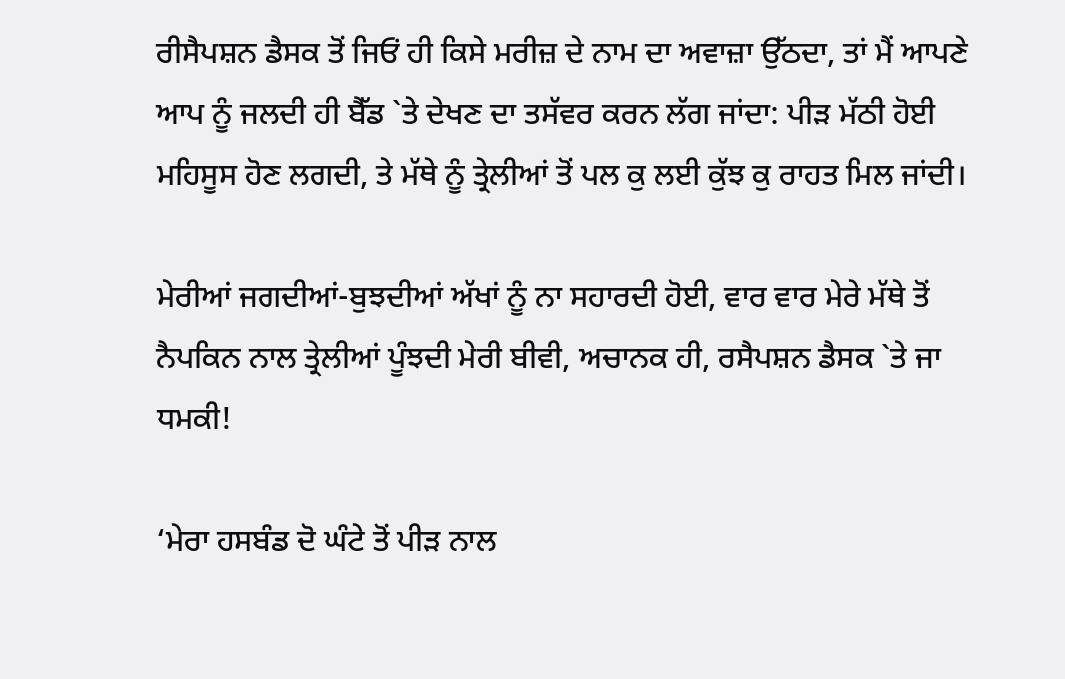ਰੀਸੈਪਸ਼ਨ ਡੈਸਕ ਤੋਂ ਜਿਓਂ ਹੀ ਕਿਸੇ ਮਰੀਜ਼ ਦੇ ਨਾਮ ਦਾ ਅਵਾਜ਼ਾ ਉੱਠਦਾ, ਤਾਂ ਮੈਂ ਆਪਣੇ ਆਪ ਨੂੰ ਜਲਦੀ ਹੀ ਬੈੱਡ `ਤੇ ਦੇਖਣ ਦਾ ਤਸੱਵਰ ਕਰਨ ਲੱਗ ਜਾਂਦਾ: ਪੀੜ ਮੱਠੀ ਹੋਈ ਮਹਿਸੂਸ ਹੋਣ ਲਗਦੀ, ਤੇ ਮੱਥੇ ਨੂੰ ਤ੍ਰੇਲੀਆਂ ਤੋਂ ਪਲ ਕੁ ਲਈ ਕੁੱਝ ਕੁ ਰਾਹਤ ਮਿਲ ਜਾਂਦੀ।

ਮੇਰੀਆਂ ਜਗਦੀਆਂ-ਬੁਝਦੀਆਂ ਅੱਖਾਂ ਨੂੰ ਨਾ ਸਹਾਰਦੀ ਹੋਈ, ਵਾਰ ਵਾਰ ਮੇਰੇ ਮੱਥੇ ਤੋਂ ਨੈਪਕਿਨ ਨਾਲ ਤ੍ਰੇਲੀਆਂ ਪੂੰਝਦੀ ਮੇਰੀ ਬੀਵੀ, ਅਚਾਨਕ ਹੀ, ਰਸੈਪਸ਼ਨ ਡੈਸਕ `ਤੇ ਜਾ ਧਮਕੀ!

‘ਮੇਰਾ ਹਸਬੰਡ ਦੋ ਘੰਟੇ ਤੋਂ ਪੀੜ ਨਾਲ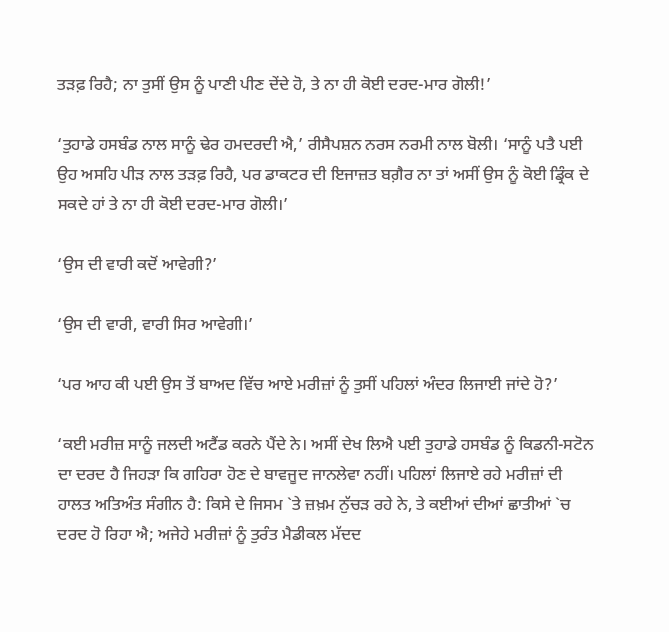ਤੜਫ਼ ਰਿਹੈ; ਨਾ ਤੁਸੀਂ ਉਸ ਨੂੰ ਪਾਣੀ ਪੀਣ ਦੇਂਦੇ ਹੋ, ਤੇ ਨਾ ਹੀ ਕੋਈ ਦਰਦ-ਮਾਰ ਗੋਲੀ!’

‘ਤੁਹਾਡੇ ਹਸਬੰਡ ਨਾਲ ਸਾਨੂੰ ਢੇਰ ਹਮਦਰਦੀ ਐ,’ ਰੀਸੈਪਸ਼ਨ ਨਰਸ ਨਰਮੀ ਨਾਲ ਬੋਲੀ। ‘ਸਾਨੂੰ ਪਤੈ ਪਈ ਉਹ ਅਸਹਿ ਪੀੜ ਨਾਲ ਤੜਫ਼ ਰਿਹੈ, ਪਰ ਡਾਕਟਰ ਦੀ ਇਜਾਜ਼ਤ ਬਗ਼ੈਰ ਨਾ ਤਾਂ ਅਸੀਂ ਉਸ ਨੂੰ ਕੋਈ ਡ੍ਰਿੰਕ ਦੇ ਸਕਦੇ ਹਾਂ ਤੇ ਨਾ ਹੀ ਕੋਈ ਦਰਦ-ਮਾਰ ਗੋਲੀ।’

‘ਉਸ ਦੀ ਵਾਰੀ ਕਦੋਂ ਆਵੇਗੀ?’

‘ਉਸ ਦੀ ਵਾਰੀ, ਵਾਰੀ ਸਿਰ ਆਵੇਗੀ।’

‘ਪਰ ਆਹ ਕੀ ਪਈ ਉਸ ਤੋਂ ਬਾਅਦ ਵਿੱਚ ਆਏ ਮਰੀਜ਼ਾਂ ਨੂੰ ਤੁਸੀਂ ਪਹਿਲਾਂ ਅੰਦਰ ਲਿਜਾਈ ਜਾਂਦੇ ਹੋ?’

‘ਕਈ ਮਰੀਜ਼ ਸਾਨੂੰ ਜਲਦੀ ਅਟੈਂਡ ਕਰਨੇ ਪੈਂਦੇ ਨੇ। ਅਸੀਂ ਦੇਖ ਲਿਐ ਪਈ ਤੁਹਾਡੇ ਹਸਬੰਡ ਨੂੰ ਕਿਡਨੀ-ਸਟੋਨ ਦਾ ਦਰਦ ਹੈ ਜਿਹੜਾ ਕਿ ਗਹਿਰਾ ਹੋਣ ਦੇ ਬਾਵਜੂਦ ਜਾਨਲੇਵਾ ਨਹੀਂ। ਪਹਿਲਾਂ ਲਿਜਾਏ ਰਹੇ ਮਰੀਜ਼ਾਂ ਦੀ ਹਾਲਤ ਅਤਿਅੰਤ ਸੰਗੀਨ ਹੈ: ਕਿਸੇ ਦੇ ਜਿਸਮ `ਤੇ ਜ਼ਖ਼ਮ ਨੁੱਚੜ ਰਹੇ ਨੇ, ਤੇ ਕਈਆਂ ਦੀਆਂ ਛਾਤੀਆਂ `ਚ ਦਰਦ ਹੋ ਰਿਹਾ ਐ; ਅਜੇਹੇ ਮਰੀਜ਼ਾਂ ਨੂੰ ਤੁਰੰਤ ਮੈਡੀਕਲ ਮੱਦਦ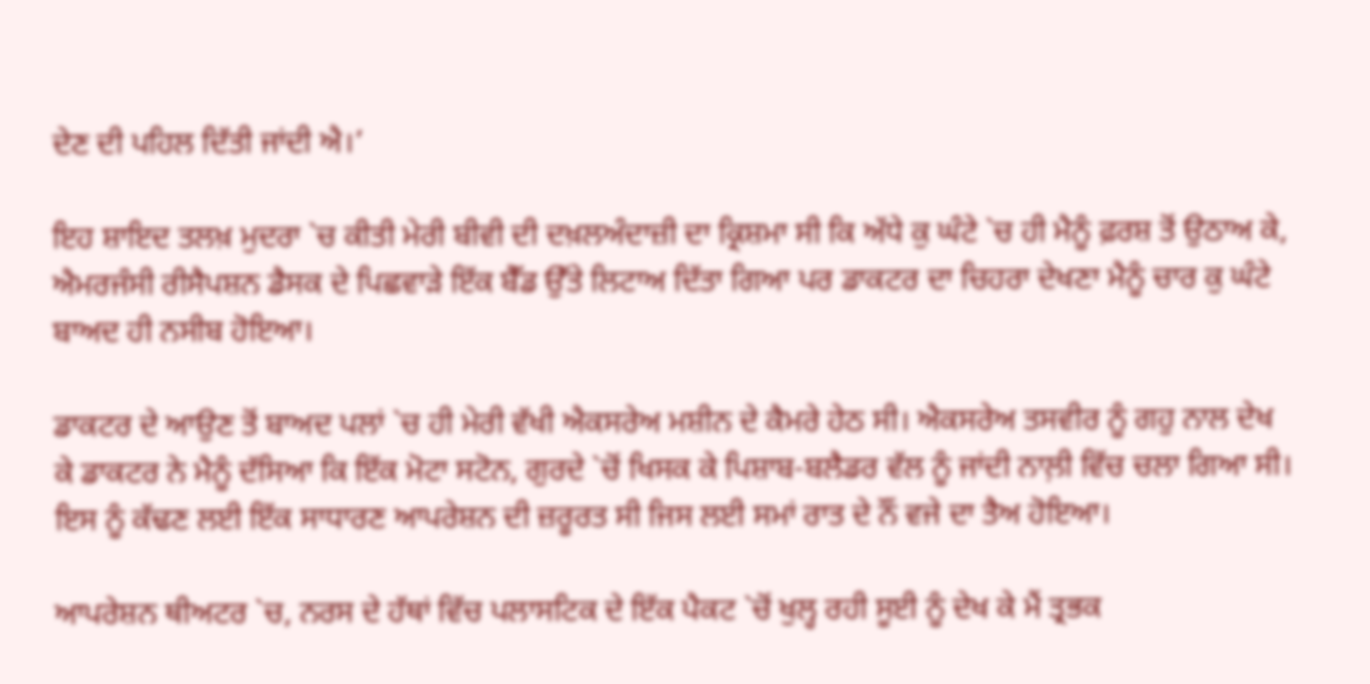ਦੇਣ ਦੀ ਪਹਿਲ ਦਿੱਤੀ ਜਾਂਦੀ ਐ।’

ਇਹ ਸ਼ਾਇਦ ਤਲਖ਼ ਮੁਦਰਾ `ਚ ਕੀਤੀ ਮੇਰੀ ਬੀਵੀ ਦੀ ਦਖ਼ਲਅੰਦਾਜ਼ੀ ਦਾ ਕ੍ਰਿਸ਼ਮਾ ਸੀ ਕਿ ਅੱਧੇ ਕੁ ਘੰਟੇ `ਚ ਹੀ ਮੈਨੂੰ ਫ਼ਰਸ਼ ਤੋਂ ਉਠਾਅ ਕੇ, ਐਮਰਜੰਸੀ ਰੀਸੈਪਸ਼ਨ ਡੈਸਕ ਦੇ ਪਿਛਵਾੜੇ ਇੱਕ ਬੈੱਡ ਉੱਤੇ ਲਿਟਾਅ ਦਿੱਤਾ ਗਿਆ ਪਰ ਡਾਕਟਰ ਦਾ ਚਿਹਰਾ ਦੇਖਣਾ ਮੈਨੂੰ ਚਾਰ ਕੁ ਘੰਟੇ ਬਾਅਦ ਹੀ ਨਸੀਬ ਹੋਇਆ।

ਡਾਕਟਰ ਦੇ ਆਉਣ ਤੋਂ ਬਾਅਦ ਪਲਾਂ `ਚ ਹੀ ਮੇਰੀ ਵੱਖੀ ਐਕਸਰੇਅ ਮਸ਼ੀਨ ਦੇ ਕੈਮਰੇ ਹੇਠ ਸੀ। ਐਕਸਰੇਅ ਤਸਵੀਰ ਨੂੰ ਗਹੁ ਨਾਲ ਦੇਖ ਕੇ ਡਾਕਟਰ ਨੇ ਮੈਨੂੰ ਦੱਸਿਆ ਕਿ ਇੱਕ ਮੋਟਾ ਸਟੋਨ, ਗੁਰਦੇ `ਚੋਂ ਖਿਸਕ ਕੇ ਪਿਸ਼ਾਬ-ਬਲੈਡਰ ਵੱਲ ਨੂੰ ਜਾਂਦੀ ਨਾਲ਼ੀ ਵਿੱਚ ਚਲਾ ਗਿਆ ਸੀ। ਇਸ ਨੂੰ ਕੱਢਣ ਲਈ ਇੱਕ ਸਾਧਾਰਣ ਆਪਰੇਸ਼ਨ ਦੀ ਜ਼ਰੂਰਤ ਸੀ ਜਿਸ ਲਈ ਸਮਾਂ ਰਾਤ ਦੇ ਨੌਂ ਵਜੇ ਦਾ ਤੈਅ ਹੋਇਆ।

ਆਪਰੇਸ਼ਨ ਥੀਅਟਰ `ਚ, ਨਰਸ ਦੇ ਹੱਥਾਂ ਵਿੱਚ ਪਲਾਸਟਿਕ ਦੇ ਇੱਕ ਪੈਕਟ `ਚੋਂ ਖੁਲ੍ਹ ਰਹੀ ਸੂਈ ਨੂੰ ਦੇਖ ਕੇ ਮੈਂ ਤ੍ਰਭਕ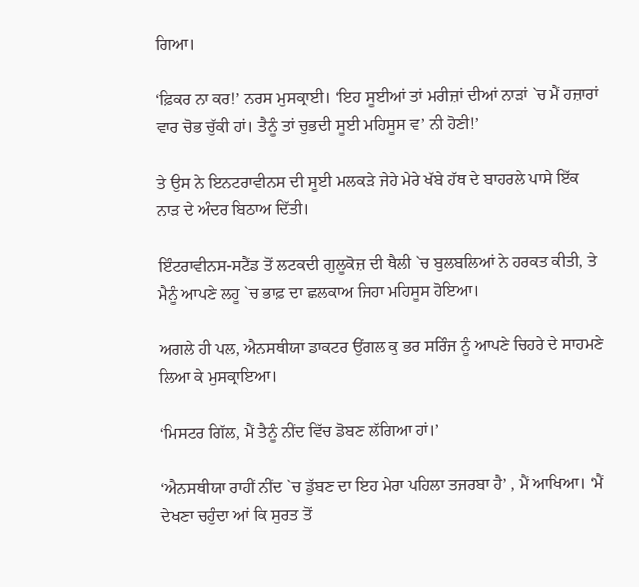ਗਿਆ।

‘ਫ਼ਿਕਰ ਨਾ ਕਰ!’ ਨਰਸ ਮੁਸਕ੍ਰਾਈ। ‘ਇਹ ਸੂਈਆਂ ਤਾਂ ਮਰੀਜ਼ਾਂ ਦੀਆਂ ਨਾੜਾਂ `ਚ ਮੈਂ ਹਜ਼ਾਰਾਂ ਵਾਰ ਚੋਭ ਚੁੱਕੀ ਹਾਂ। ਤੈਨੂੰ ਤਾਂ ਚੁਭਦੀ ਸੂਈ ਮਹਿਸੂਸ ਵ’ ਨੀ ਹੋਣੀ!’

ਤੇ ਉਸ ਨੇ ਇਨਟਰਾਵੀਨਸ ਦੀ ਸੂਈ ਮਲਕੜੇ ਜੇਹੇ ਮੇਰੇ ਖੱਬੇ ਹੱਥ ਦੇ ਬਾਹਰਲੇ ਪਾਸੇ ਇੱਕ ਨਾੜ ਦੇ ਅੰਦਰ ਬਿਠਾਅ ਦਿੱਤੀ।

ਇੰਟਰਾਵੀਨਸ-ਸਟੈਂਡ ਤੋਂ ਲਟਕਦੀ ਗੁਲੂਕੋਜ਼ ਦੀ ਥੈਲੀ `ਚ ਬੁਲਬਲਿਆਂ ਨੇ ਹਰਕਤ ਕੀਤੀ, ਤੇ ਮੈਨੂੰ ਆਪਣੇ ਲਹੂ `ਚ ਭਾਫ਼ ਦਾ ਛਲਕਾਅ ਜਿਹਾ ਮਹਿਸੂਸ ਹੋਇਆ।

ਅਗਲੇ ਹੀ ਪਲ, ਐਨਸਥੀਯਾ ਡਾਕਟਰ ਉਂਗਲ ਕੁ ਭਰ ਸਰਿੰਜ ਨੂੰ ਆਪਣੇ ਚਿਹਰੇ ਦੇ ਸਾਹਮਣੇ ਲਿਆ ਕੇ ਮੁਸਕ੍ਰਾਇਆ।

‘ਮਿਸਟਰ ਗਿੱਲ, ਮੈਂ ਤੈਨੂੰ ਨੀਂਦ ਵਿੱਚ ਡੋਬਣ ਲੱਗਿਆ ਹਾਂ।’

‘ਐਨਸਥੀਯਾ ਰਾਹੀਂ ਨੀਂਦ `ਚ ਡੁੱਬਣ ਦਾ ਇਹ ਮੇਰਾ ਪਹਿਲਾ ਤਜਰਬਾ ਹੈ’ , ਮੈਂ ਆਖਿਆ। ‘ਮੈਂ ਦੇਖਣਾ ਚਹੁੰਦਾ ਆਂ ਕਿ ਸੁਰਤ ਤੋਂ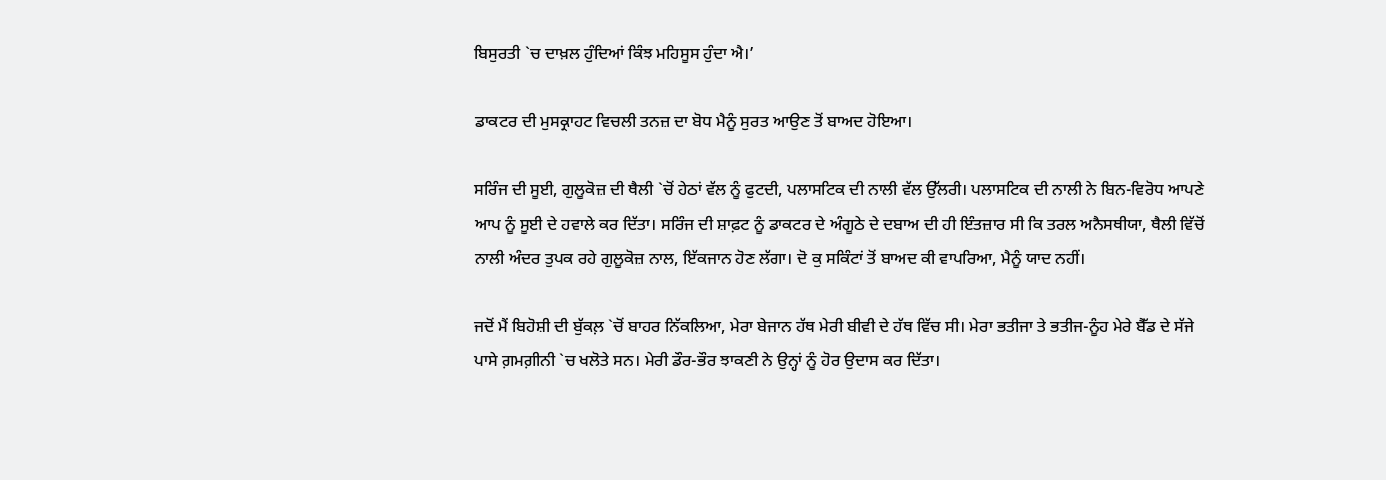ਬਿਸੁਰਤੀ `ਚ ਦਾਖ਼ਲ ਹੁੰਦਿਆਂ ਕਿੰਝ ਮਹਿਸੂਸ ਹੁੰਦਾ ਐ।’

ਡਾਕਟਰ ਦੀ ਮੁਸਕ੍ਰਾਹਟ ਵਿਚਲੀ ਤਨਜ਼ ਦਾ ਬੋਧ ਮੈਨੂੰ ਸੁਰਤ ਆਉਣ ਤੋਂ ਬਾਅਦ ਹੋਇਆ।

ਸਰਿੰਜ ਦੀ ਸੂਈ, ਗੁਲੂਕੋਜ਼ ਦੀ ਥੈਲੀ `ਚੋਂ ਹੇਠਾਂ ਵੱਲ ਨੂੰ ਫੁਟਦੀ, ਪਲਾਸਟਿਕ ਦੀ ਨਾਲੀ ਵੱਲ ਉੱਲਰੀ। ਪਲਾਸਟਿਕ ਦੀ ਨਾਲੀ ਨੇ ਬਿਨ-ਵਿਰੋਧ ਆਪਣੇ ਆਪ ਨੂੰ ਸੂਈ ਦੇ ਹਵਾਲੇ ਕਰ ਦਿੱਤਾ। ਸਰਿੰਜ ਦੀ ਸ਼ਾਫ਼ਟ ਨੂੰ ਡਾਕਟਰ ਦੇ ਅੰਗੂਠੇ ਦੇ ਦਬਾਅ ਦੀ ਹੀ ਇੰਤਜ਼ਾਰ ਸੀ ਕਿ ਤਰਲ ਅਨੈਸਥੀਯਾ, ਥੈਲੀ ਵਿੱਚੋਂ ਨਾਲੀ ਅੰਦਰ ਤੁਪਕ ਰਹੇ ਗੁਲੂਕੋਜ਼ ਨਾਲ, ਇੱਕਜਾਨ ਹੋਣ ਲੱਗਾ। ਦੋ ਕੁ ਸਕਿੰਟਾਂ ਤੋਂ ਬਾਅਦ ਕੀ ਵਾਪਰਿਆ, ਮੈਨੂੰ ਯਾਦ ਨਹੀਂ।

ਜਦੋਂ ਮੈਂ ਬਿਹੋਸ਼ੀ ਦੀ ਬੁੱਕਲ਼ `ਚੋਂ ਬਾਹਰ ਨਿੱਕਲਿਆ, ਮੇਰਾ ਬੇਜਾਨ ਹੱਥ ਮੇਰੀ ਬੀਵੀ ਦੇ ਹੱਥ ਵਿੱਚ ਸੀ। ਮੇਰਾ ਭਤੀਜਾ ਤੇ ਭਤੀਜ-ਨੂੰਹ ਮੇਰੇ ਬੈੱਡ ਦੇ ਸੱਜੇ ਪਾਸੇ ਗ਼ਮਗ਼ੀਨੀ `ਚ ਖਲੋਤੇ ਸਨ। ਮੇਰੀ ਡੌਰ-ਭੌਰ ਝਾਕਣੀ ਨੇ ਉਨ੍ਹਾਂ ਨੂੰ ਹੋਰ ਉਦਾਸ ਕਰ ਦਿੱਤਾ।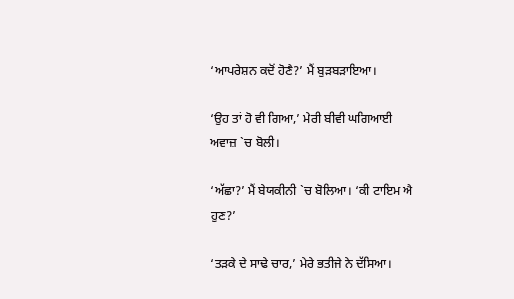‘ਆਪਰੇਸ਼ਨ ਕਦੋਂ ਹੋਣੈ?’ ਮੈਂ ਬੁੜਬੜਾਇਆ।

‘ਉਹ ਤਾਂ ਹੋ ਵੀ ਗਿਆ,’ ਮੇਰੀ ਬੀਵੀ ਘਗਿਆਈ ਅਵਾਜ਼ `ਚ ਬੋਲੀ।

‘ਅੱਛਾ?’ ਮੈਂ ਬੇਯਕੀਨੀ `ਚ ਬੋਲਿਆ। ‘ਕੀ ਟਾਇਮ ਐ ਹੁਣ?’

‘ਤੜਕੇ ਦੇ ਸਾਢੇ ਚਾਰ,’ ਮੇਰੇ ਭਤੀਜੇ ਨੇ ਦੱਸਿਆ।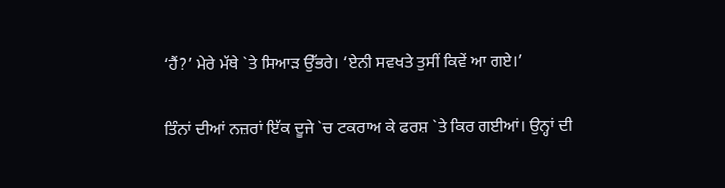‘ਹੈਂ?’ ਮੇਰੇ ਮੱਥੇ `ਤੇ ਸਿਆੜ ਉੱਭਰੇ। ‘ਏਨੀ ਸਵਖਤੇ ਤੁਸੀਂ ਕਿਵੇਂ ਆ ਗਏ।’

ਤਿੰਨਾਂ ਦੀਆਂ ਨਜ਼ਰਾਂ ਇੱਕ ਦੂਜੇ `ਚ ਟਕਰਾਅ ਕੇ ਫਰਸ਼ `ਤੇ ਕਿਰ ਗਈਆਂ। ਉਨ੍ਹਾਂ ਦੀ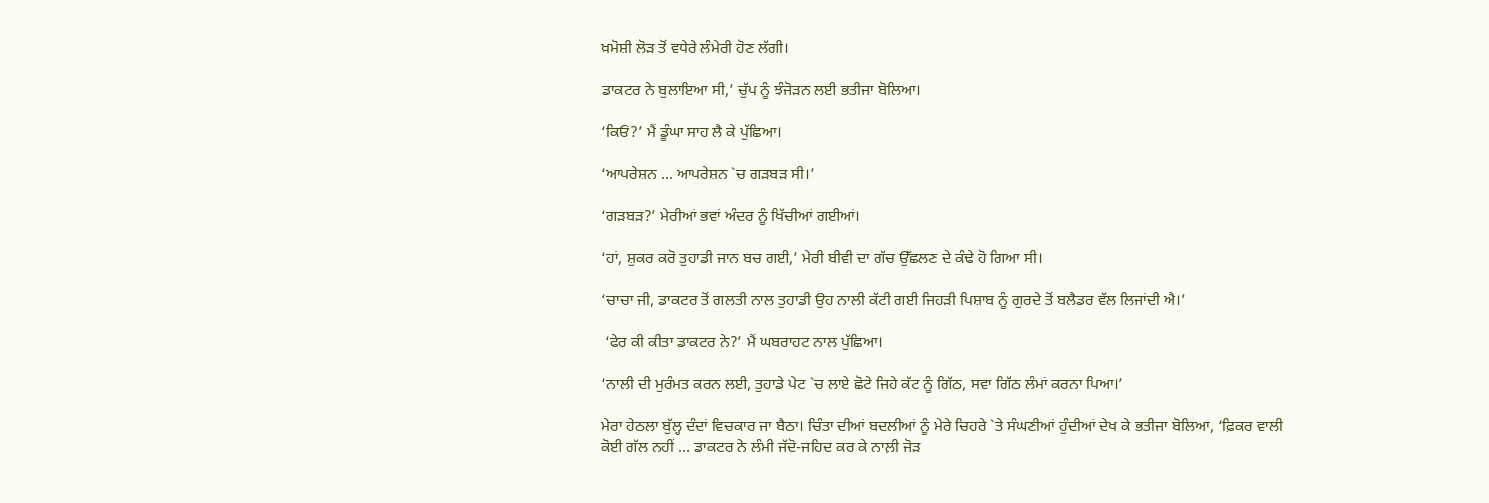ਖ਼ਮੋਸ਼ੀ ਲੋੜ ਤੋਂ ਵਧੇਰੇ ਲੰਮੇਰੀ ਹੋਣ ਲੱਗੀ।

ਡਾਕਟਰ ਨੇ ਬੁਲਾਇਆ ਸੀ,’ ਚੁੱਪ ਨੂੰ ਝੰਜੋੜਨ ਲਈ ਭਤੀਜਾ ਬੋਲਿਆ।

‘ਕਿਓਂ?’ ਮੈਂ ਡੂੰਘਾ ਸਾਹ ਲੈ ਕੇ ਪੁੱਛਿਆ।

‘ਆਪਰੇਸ਼ਨ … ਆਪਰੇਸ਼ਨ `ਚ ਗੜਬੜ ਸੀ।’

‘ਗੜਬੜ?’ ਮੇਰੀਆਂ ਭਵਾਂ ਅੰਦਰ ਨੂੰ ਖਿੱਚੀਆਂ ਗਈਆਂ।

‘ਹਾਂ, ਸ਼ੁਕਰ ਕਰੋ ਤੁਹਾਡੀ ਜਾਨ ਬਚ ਗਈ,’ ਮੇਰੀ ਬੀਵੀ ਦਾ ਗੱਚ ਉੱਛਲਣ ਦੇ ਕੰਢੇ ਹੋ ਗਿਆ ਸੀ।

‘ਚਾਚਾ ਜੀ, ਡਾਕਟਰ ਤੋਂ ਗਲਤੀ ਨਾਲ ਤੁਹਾਡੀ ਉਹ ਨਾਲੀ ਕੱਟੀ ਗਈ ਜਿਹੜੀ ਪਿਸ਼ਾਬ ਨੂੰ ਗੁਰਦੇ ਤੋਂ ਬਲੈਡਰ ਵੱਲ ਲਿਜਾਂਦੀ ਐ।’

 ‘ਫੇਰ ਕੀ ਕੀਤਾ ਡਾਕਟਰ ਨੇ?’ ਮੈਂ ਘਬਰਾਹਟ ਨਾਲ ਪੁੱਛਿਆ।

‘ਨਾਲੀ ਦੀ ਮੁਰੰਮਤ ਕਰਨ ਲਈ, ਤੁਹਾਡੇ ਪੇਟ `ਚ ਲਾਏ ਛੋਟੇ ਜਿਹੇ ਕੱਟ ਨੂੰ ਗਿੱਠ, ਸਵਾ ਗਿੱਠ ਲੰਮਾਂ ਕਰਨਾ ਪਿਆ।’

ਮੇਰਾ ਹੇਠਲਾ ਬੁੱਲ੍ਹ ਦੰਦਾਂ ਵਿਚਕਾਰ ਜਾ ਬੈਠਾ। ਚਿੰਤਾ ਦੀਆਂ ਬਦਲੀਆਂ ਨੂੰ ਮੇਰੇ ਚਿਹਰੇ `ਤੇ ਸੰਘਣੀਆਂ ਹੁੰਦੀਆਂ ਦੇਖ ਕੇ ਭਤੀਜਾ ਬੋਲਿਆ, ‘ਫ਼ਿਕਰ ਵਾਲੀ ਕੋਈ ਗੱਲ ਨਹੀਂ … ਡਾਕਟਰ ਨੇ ਲੰਮੀ ਜੱਦੋ-ਜਹਿਦ ਕਰ ਕੇ ਨਾਲ਼ੀ ਜੋੜ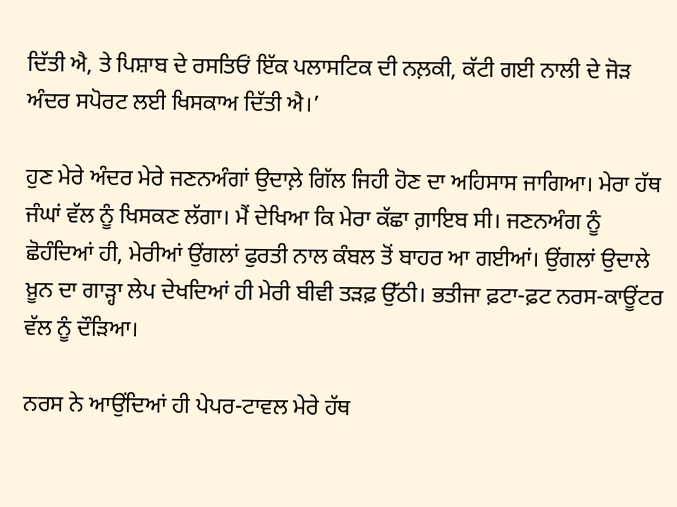ਦਿੱਤੀ ਐ, ਤੇ ਪਿਸ਼ਾਬ ਦੇ ਰਸਤਿਓਂ ਇੱਕ ਪਲਾਸਟਿਕ ਦੀ ਨਲ਼ਕੀ, ਕੱਟੀ ਗਈ ਨਾਲੀ ਦੇ ਜੋੜ ਅੰਦਰ ਸਪੋਰਟ ਲਈ ਖਿਸਕਾਅ ਦਿੱਤੀ ਐ।’

ਹੁਣ ਮੇਰੇ ਅੰਦਰ ਮੇਰੇ ਜਣਨਅੰਗਾਂ ਉਦਾਲ਼ੇ ਗਿੱਲ ਜਿਹੀ ਹੋਣ ਦਾ ਅਹਿਸਾਸ ਜਾਗਿਆ। ਮੇਰਾ ਹੱਥ ਜੰਘਾਂ ਵੱਲ ਨੂੰ ਖਿਸਕਣ ਲੱਗਾ। ਮੈਂ ਦੇਖਿਆ ਕਿ ਮੇਰਾ ਕੱਛਾ ਗ਼ਾਇਬ ਸੀ। ਜਣਨਅੰਗ ਨੂੰ ਛੋਹੰਦਿਆਂ ਹੀ, ਮੇਰੀਆਂ ਉਂਗਲਾਂ ਫੁਰਤੀ ਨਾਲ ਕੰਬਲ ਤੋਂ ਬਾਹਰ ਆ ਗਈਆਂ। ਉਂਗਲਾਂ ਉਦਾਲੇ ਖ਼ੂਨ ਦਾ ਗਾੜ੍ਹਾ ਲੇਪ ਦੇਖਦਿਆਂ ਹੀ ਮੇਰੀ ਬੀਵੀ ਤੜਫ਼ ਉੱਠੀ। ਭਤੀਜਾ ਫ਼ਟਾ-ਫ਼ਟ ਨਰਸ-ਕਾਊਂਟਰ ਵੱਲ ਨੂੰ ਦੌੜਿਆ।

ਨਰਸ ਨੇ ਆਉਂਦਿਆਂ ਹੀ ਪੇਪਰ-ਟਾਵਲ ਮੇਰੇ ਹੱਥ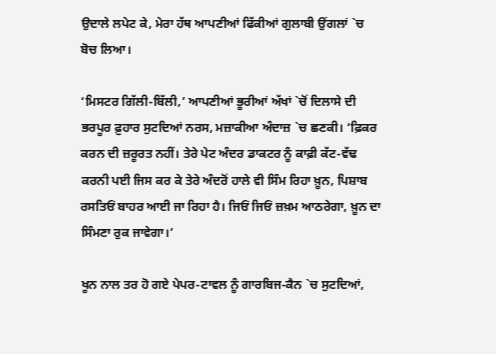ਉਦਾਲੇ ਲਪੇਟ ਕੇ, ਮੇਰਾ ਹੱਥ ਆਪਣੀਆਂ ਫਿੱਕੀਆਂ ਗੁਲਾਬੀ ਉਂਗਲਾਂ `ਚ ਬੋਚ ਲਿਆ।

‘ਮਿਸਟਰ ਗਿੱਲੀ-ਬਿੱਲੀ,’ ਆਪਣੀਆਂ ਭੂਰੀਆਂ ਅੱਖਾਂ `ਚੋਂ ਦਿਲਾਸੇ ਦੀ ਭਰਪੂਰ ਫ਼ੁਹਾਰ ਸੁਟਦਿਆਂ ਨਰਸ, ਮਜ਼ਾਕੀਆ ਅੰਦਾਜ਼ `ਚ ਛਣਕੀ। ‘ਫ਼ਿਕਰ ਕਰਨ ਦੀ ਜ਼ਰੂਰਤ ਨਹੀਂ। ਤੇਰੇ ਪੇਟ ਅੰਦਰ ਡਾਕਟਰ ਨੂੰ ਕਾਫ਼ੀ ਕੱਟ-ਵੱਢ ਕਰਨੀ ਪਈ ਜਿਸ ਕਰ ਕੇ ਤੇਰੇ ਅੰਦਰੋਂ ਹਾਲੇ ਵੀ ਸਿੰਮ ਰਿਹਾ ਖ਼ੂਨ, ਪਿਸ਼ਾਬ ਰਸਤਿਓਂ ਬਾਹਰ ਆਈ ਜਾ ਰਿਹਾ ਹੈ। ਜਿਓਂ ਜਿਓਂ ਜ਼ਖ਼ਮ ਆਠਰੇਗਾ, ਖ਼ੂਨ ਦਾ ਸਿੰਮਣਾ ਰੁਕ ਜਾਵੇਗਾ।’

ਖੂਨ ਨਾਲ ਤਰ ਹੋ ਗਏ ਪੇਪਰ-ਟਾਵਲ ਨੂੰ ਗਾਰਬਿਜ-ਕੈਨ `ਚ ਸੁਟਦਿਆਂ,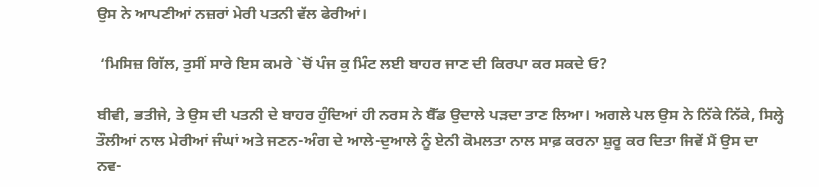ਉਸ ਨੇ ਆਪਣੀਆਂ ਨਜ਼ਰਾਂ ਮੇਰੀ ਪਤਨੀ ਵੱਲ ਫੇਰੀਆਂ।

 ‘ਮਿਸਿਜ਼ ਗਿੱਲ, ਤੁਸੀਂ ਸਾਰੇ ਇਸ ਕਮਰੇ `ਚੋਂ ਪੰਜ ਕੁ ਮਿੰਟ ਲਈ ਬਾਹਰ ਜਾਣ ਦੀ ਕਿਰਪਾ ਕਰ ਸਕਦੇ ਓ?

ਬੀਵੀ, ਭਤੀਜੇ, ਤੇ ਉਸ ਦੀ ਪਤਨੀ ਦੇ ਬਾਹਰ ਹੁੰਦਿਆਂ ਹੀ ਨਰਸ ਨੇ ਬੈੱਡ ਉਦਾਲੇ ਪੜਦਾ ਤਾਣ ਲਿਆ। ਅਗਲੇ ਪਲ ਉਸ ਨੇ ਨਿੱਕੇ ਨਿੱਕੇ, ਸਿਲ੍ਹੇ ਤੌਲੀਆਂ ਨਾਲ ਮੇਰੀਆਂ ਜੰਘਾਂ ਅਤੇ ਜਣਨ-ਅੰਗ ਦੇ ਆਲੇ-ਦੁਆਲੇ ਨੂੰ ਏਨੀ ਕੋਮਲਤਾ ਨਾਲ ਸਾਫ਼ ਕਰਨਾ ਸ਼ੁਰੂ ਕਰ ਦਿਤਾ ਜਿਵੇਂ ਮੈਂ ਉਸ ਦਾ ਨਵ-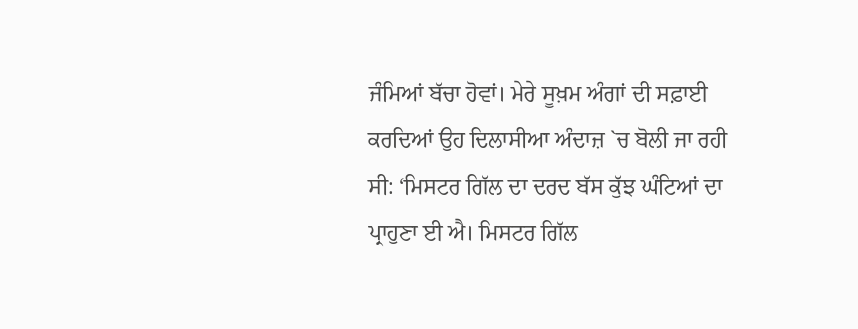ਜੰਮਿਆਂ ਬੱਚਾ ਹੋਵਾਂ। ਮੇਰੇ ਸੂਖ਼ਮ ਅੰਗਾਂ ਦੀ ਸਫ਼ਾਈ ਕਰਦਿਆਂ ਉਹ ਦਿਲਾਸੀਆ ਅੰਦਾਜ਼ `ਚ ਬੋਲੀ ਜਾ ਰਹੀ ਸੀ: ‘ਮਿਸਟਰ ਗਿੱਲ ਦਾ ਦਰਦ ਬੱਸ ਕੁੱਝ ਘੰਟਿਆਂ ਦਾ ਪ੍ਰਾਹੁਣਾ ਈ ਐ। ਮਿਸਟਰ ਗਿੱਲ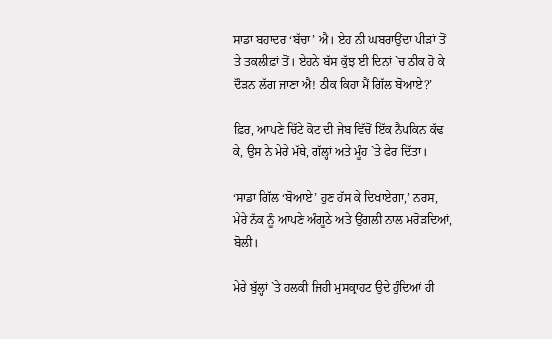ਸਾਡਾ ਬਹਾਦਰ ‘ਬੱਚਾ’ ਐ। ਏਹ ਨੀ ਘਬਰਾਉਂਦਾ ਪੀੜਾਂ ਤੋਂ ਤੇ ਤਕਲੀਫ਼ਾਂ ਤੋਂ। ਏਹਨੇ ਬੱਸ ਕੁੱਝ ਈ ਦਿਨਾਂ `ਚ ਠੀਕ ਹੋ ਕੇ ਦੌੜਨ ਲੱਗ ਜਾਣਾ ਐ! ਠੀਕ ਕਿਹਾ ਮੈਂ ਗਿੱਲ ਬੋਆਏ?’

ਫ਼ਿਰ, ਆਪਣੇ ਚਿੱਟੇ ਕੋਟ ਦੀ ਜੇਬ ਵਿੱਚੋਂ ਇੱਕ ਨੈਪਕਿਨ ਕੱਢ ਕੇ, ਉਸ ਨੇ ਮੇਰੇ ਮੱਥੇ, ਗੱਲ੍ਹਾਂ ਅਤੇ ਮੂੰਹ `ਤੇ ਫੇਰ ਦਿੱਤਾ।

‘ਸਾਡਾ ਗਿੱਲ ‘ਬੋਆਏ’ ਹੁਣ ਹੱਸ ਕੇ ਦਿਖਾਏਗਾ,’ ਨਰਸ, ਮੇਰੇ ਨੱਕ ਨੂੰ ਆਪਣੇ ਅੰਗੂਠੇ ਅਤੇ ਉਂਗਲੀ ਨਾਲ ਮਰੋੜਦਿਆਂ, ਬੋਲੀ।

ਮੇਰੇ ਬੁੱਲ੍ਹਾਂ `ਤੇ ਹਲਕੀ ਜਿਹੀ ਮੁਸਕ੍ਰਾਹਟ ਉਦੇ ਹੁੰਦਿਆਂ ਹੀ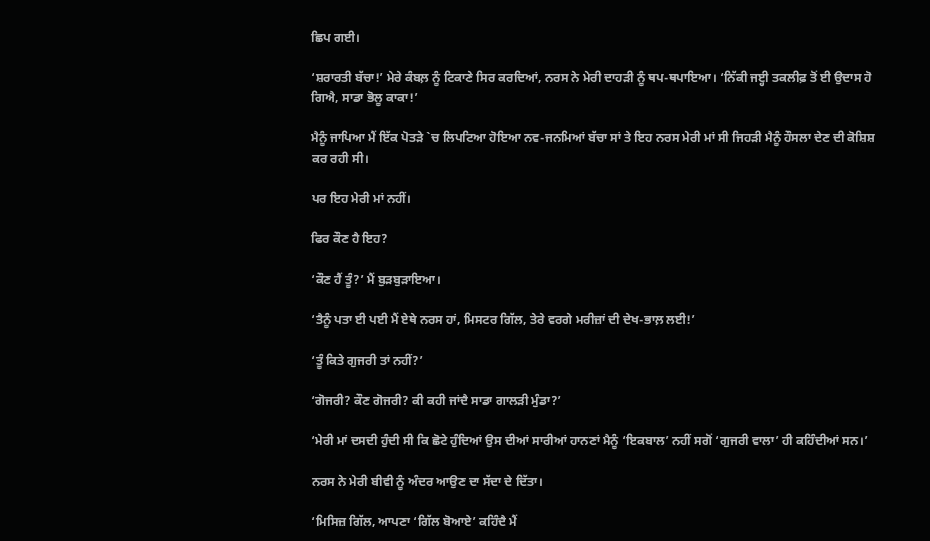ਛਿਪ ਗਈ।

‘ਸ਼ਰਾਰਤੀ ਬੱਚਾ!’ ਮੇਰੇ ਕੰਬਲ਼ ਨੂੰ ਟਿਕਾਣੇ ਸਿਰ ਕਰਦਿਆਂ, ਨਰਸ ਨੇ ਮੇਰੀ ਦਾਹੜੀ ਨੂੰ ਥਪ-ਥਪਾਇਆ। ‘ਨਿੱਕੀ ਜੲ੍ਹੀ ਤਕਲੀਫ਼ ਤੋਂ ਈ ਉਦਾਸ ਹੋ ਗਿਐ, ਸਾਡਾ ਭੋਲੂ ਕਾਕਾ!’

ਮੈਨੂੰ ਜਾਪਿਆ ਮੈਂ ਇੱਕ ਪੋਤੜੇ `ਚ ਲਿਪਟਿਆ ਹੋਇਆ ਨਵ-ਜਨਮਿਆਂ ਬੱਚਾ ਸਾਂ ਤੇ ਇਹ ਨਰਸ ਮੇਰੀ ਮਾਂ ਸੀ ਜਿਹੜੀ ਮੈਨੂੰ ਹੌਸਲਾ ਦੇਣ ਦੀ ਕੋਸ਼ਿਸ਼ ਕਰ ਰਹੀ ਸੀ।

ਪਰ ਇਹ ਮੇਰੀ ਮਾਂ ਨਹੀਂ।

ਫਿਰ ਕੌਣ ਹੈ ਇਹ?

‘ਕੌਣ ਹੈਂ ਤੂੰ?’ ਮੈਂ ਬੁੜਬੁੜਾਇਆ।

‘ਤੈਨੂੰ ਪਤਾ ਈ ਪਈ ਮੈਂ ਏਥੇ ਨਰਸ ਹਾਂ, ਮਿਸਟਰ ਗਿੱਲ, ਤੇਰੇ ਵਰਗੇ ਮਰੀਜ਼ਾਂ ਦੀ ਦੇਖ-ਭਾਲ਼ ਲਈ!’

‘ਤੂੰ ਕਿਤੇ ਗੁਜਰੀ ਤਾਂ ਨਹੀਂ?’

‘ਗੋਜਰੀ? ਕੌਣ ਗੋਜਰੀ? ਕੀ ਕਹੀ ਜਾਂਦੈ ਸਾਡਾ ਗਾਲੜੀ ਮੁੰਡਾ?’

‘ਮੇਰੀ ਮਾਂ ਦਸਦੀ ਹੁੰਦੀ ਸੀ ਕਿ ਛੋਟੇ ਹੁੰਦਿਆਂ ਉਸ ਦੀਆਂ ਸਾਰੀਆਂ ਹਾਨਣਾਂ ਮੈਨੂੰ ‘ਇਕਬਾਲ’ ਨਹੀਂ ਸਗੋਂ ‘ਗੁਜਰੀ ਵਾਲਾ’ ਹੀ ਕਹਿੰਦੀਆਂ ਸਨ।’

ਨਰਸ ਨੇ ਮੇਰੀ ਬੀਵੀ ਨੂੰ ਅੰਦਰ ਆਉਣ ਦਾ ਸੱਦਾ ਦੇ ਦਿੱਤਾ।

‘ਮਿਸਿਜ਼ ਗਿੱਲ, ਆਪਣਾ ‘ਗਿੱਲ ਬੋਆਏ’ ਕਹਿੰਦੈ ਮੈਂ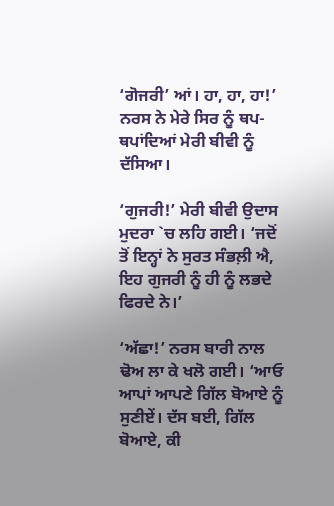‘ਗੋਜਰੀ’ ਆਂ। ਹਾ, ਹਾ, ਹਾ!’ ਨਰਸ ਨੇ ਮੇਰੇ ਸਿਰ ਨੂੰ ਥਪ-ਥਪਾਂਦਿਆਂ ਮੇਰੀ ਬੀਵੀ ਨੂੰ ਦੱਸਿਆ।

‘ਗੁਜਰੀ!’ ਮੇਰੀ ਬੀਵੀ ਉਦਾਸ ਮੁਦਰਾ `ਚ ਲਹਿ ਗਈ। ‘ਜਦੋਂ ਤੋਂ ਇਨ੍ਹਾਂ ਨੇ ਸੁਰਤ ਸੰਭਲ਼ੀ ਐ, ਇਹ ਗੁਜਰੀ ਨੂੰ ਹੀ ਨੂੰ ਲਭਦੇ ਫਿਰਦੇ ਨੇ।’

‘ਅੱਛਾ!’ ਨਰਸ ਬਾਰੀ ਨਾਲ ਢੋਅ ਲਾ ਕੇ ਖਲੋ ਗਈ। ‘ਆਓ ਆਪਾਂ ਆਪਣੇ ਗਿੱਲ ਬੋਆਏ ਨੂੰ ਸੁਣੀਏਂ। ਦੱਸ ਬਈ, ਗਿੱਲ ਬੋਆਏ, ਕੀ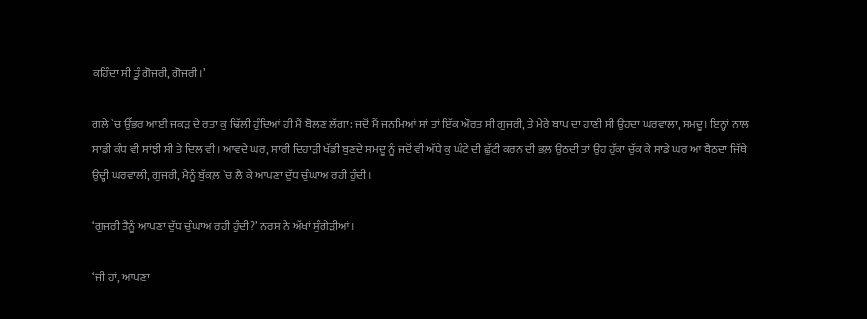ਕਹਿੰਦਾ ਸੀ ਤੂੰ ਗੋਜਰੀ, ਗੋਜਰੀ।’

ਗਲੇ `ਚ ਉੱਭਰ ਆਈ ਜਕੜ ਦੇ ਰਤਾ ਕੁ ਢਿੱਲੀ ਹੁੰਦਿਆਂ ਹੀ ਮੈਂ ਬੋਲਣ ਲੱਗਾ: ਜਦੋਂ ਮੈਂ ਜਨਮਿਆਂ ਸਾਂ ਤਾਂ ਇੱਕ ਔਰਤ ਸੀ ਗੁਜਰੀ, ਤੇ ਮੇਰੇ ਬਾਪ ਦਾ ਹਾਣੀ ਸੀ ਉਹਦਾ ਘਰਵਾਲਾ, ਸਮਦੂ। ਇਨ੍ਹਾਂ ਨਾਲ ਸਾਡੀ ਕੰਧ ਵੀ ਸਾਂਝੀ ਸੀ ਤੇ ਦਿਲ ਵੀ। ਆਵਦੇ ਘਰ, ਸਾਰੀ ਦਿਹਾੜੀ ਖੱਡੀ ਬੁਣਦੇ ਸਮਦੂ ਨੂੰ ਜਦੋਂ ਵੀ ਅੱਧੇ ਕੁ ਘੰਟੇ ਦੀ ਛੁੱਟੀ ਕਰਨ ਦੀ ਭਲ਼ ਉਠਦੀ ਤਾਂ ਉਹ ਹੁੱਕਾ ਚੁੱਕ ਕੇ ਸਾਡੇ ਘਰ ਆ ਬੈਠਦਾ ਜਿੱਥੇ ਉਦ੍ਹੀ ਘਰਵਾਲੀ, ਗੁਜਰੀ, ਮੈਨੂੰ ਬੁੱਕਲ਼ `ਚ ਲੈ ਕੇ ਆਪਣਾ ਦੁੱਧ ਚੁੰਘਾਅ ਰਹੀ ਹੁੰਦੀ।

‘ਗੁਜਰੀ ਤੈਨੂੰ ਆਪਣਾ ਦੁੱਧ ਚੁੰਘਾਅ ਰਹੀ ਹੁੰਦੀ?’ ਨਰਸ ਨੇ ਅੱਖਾਂ ਸੁੰਗੇੜੀਆਂ।

‘ਜੀ ਹਾਂ, ਆਪਣਾ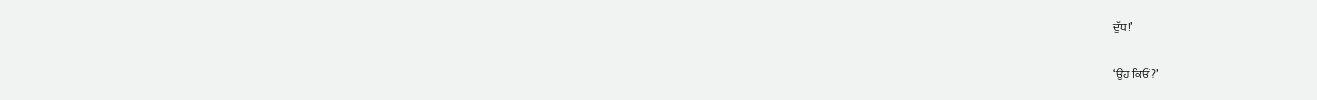ਦੁੱਧ!’

‘ਉਹ ਕਿਓਂ?’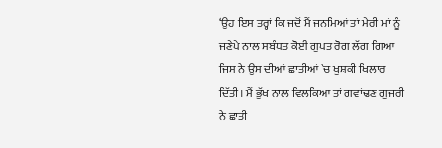‘ਉਹ ਇਸ ਤਰ੍ਹਾਂ ਕਿ ਜਦੋਂ ਮੈਂ ਜਨਮਿਆਂ ਤਾਂ ਮੇਰੀ ਮਾਂ ਨੂੰ ਜਣੇਪੇ ਨਾਲ ਸਬੰਧਤ ਕੋਈ ਗੁਪਤ ਰੋਗ ਲੱਗ ਗਿਆ ਜਿਸ ਨੇ ਉਸ ਦੀਆਂ ਛਾਤੀਆਂ `ਚ ਖੁਸ਼ਕੀ ਖਿਲਾਰ ਦਿੱਤੀ। ਮੈਂ ਭੁੱਖ ਨਾਲ ਵਿਲਕਿਆ ਤਾਂ ਗਵਾਂਢਣ ਗੁਜਰੀ ਨੇ ਛਾਤੀ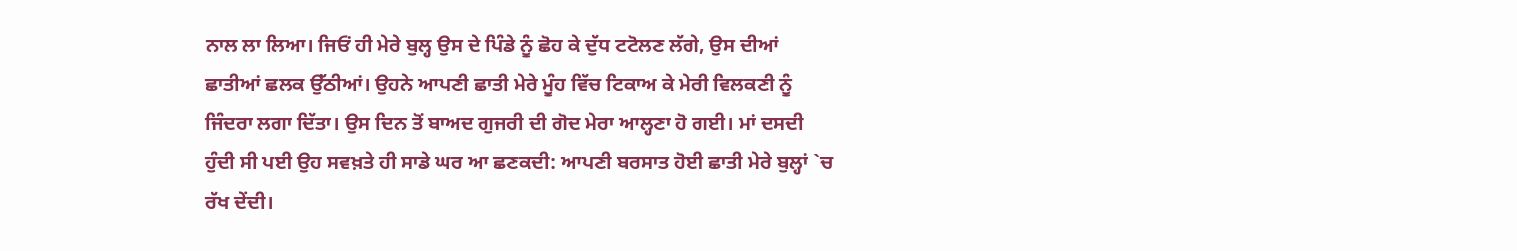ਨਾਲ ਲਾ ਲਿਆ। ਜਿਓਂ ਹੀ ਮੇਰੇ ਬੁਲ੍ਹ ਉਸ ਦੇ ਪਿੰਡੇ ਨੂੰ ਛੋਹ ਕੇ ਦੁੱਧ ਟਟੋਲਣ ਲੱਗੇ, ਉਸ ਦੀਆਂ ਛਾਤੀਆਂ ਛਲਕ ਉੱਠੀਆਂ। ਉਹਨੇ ਆਪਣੀ ਛਾਤੀ ਮੇਰੇ ਮੂੰਹ ਵਿੱਚ ਟਿਕਾਅ ਕੇ ਮੇਰੀ ਵਿਲਕਣੀ ਨੂੰ ਜਿੰਦਰਾ ਲਗਾ ਦਿੱਤਾ। ਉਸ ਦਿਨ ਤੋਂ ਬਾਅਦ ਗੁਜਰੀ ਦੀ ਗੋਦ ਮੇਰਾ ਆਲ੍ਹਣਾ ਹੋ ਗਈ। ਮਾਂ ਦਸਦੀ ਹੁੰਦੀ ਸੀ ਪਈ ਉਹ ਸਵਖ਼ਤੇ ਹੀ ਸਾਡੇ ਘਰ ਆ ਛਣਕਦੀ: ਆਪਣੀ ਬਰਸਾਤ ਹੋਈ ਛਾਤੀ ਮੇਰੇ ਬੁਲ੍ਹਾਂ `ਚ ਰੱਖ ਦੇਂਦੀ।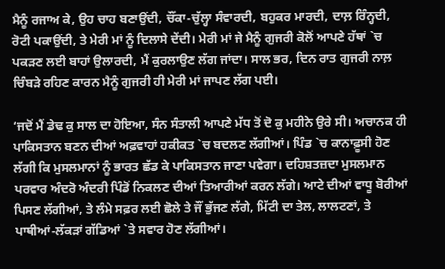ਮੈਨੂੰ ਰਜਾਅ ਕੇ, ਉਹ ਚਾਹ ਬਣਾਉਂਦੀ, ਚੌਂਕਾ-ਚੁੱਲ੍ਹਾ ਸੰਵਾਰਦੀ, ਬਹੁਕਰ ਮਾਰਦੀ, ਦਾਲ਼ ਰਿੰਨ੍ਹਦੀ, ਰੋਟੀ ਪਕਾਉਂਦੀ, ਤੇ ਮੇਰੀ ਮਾਂ ਨੂੰ ਦਿਲਾਸੇ ਦੇਂਦੀ। ਮੇਰੀ ਮਾਂ ਜੇ ਮੈਨੂੰ ਗੁਜਰੀ ਕੋਲੋਂ ਆਪਣੇ ਹੱਥਾਂ `ਚ ਪਕੜਣ ਲਈ ਬਾਹਾਂ ਉਲਾਰਦੀ, ਮੈਂ ਕੁਰਲਾਉਣ ਲੱਗ ਜਾਂਦਾ। ਸਾਲ ਭਰ, ਦਿਨ ਰਾਤ ਗੁਜਰੀ ਨਾਲ਼ ਚਿੰਬੜੇ ਰਹਿਣ ਕਾਰਨ ਮੈਨੂੰ ਗੁਜਰੀ ਹੀ ਮੇਰੀ ਮਾਂ ਜਾਪਣ ਲੱਗ ਪਈ।

‘ਜਦੋਂ ਮੈਂ ਡੇਢ ਕੁ ਸਾਲ ਦਾ ਹੋਇਆ, ਸੰਨ ਸੰਤਾਲੀ ਆਪਣੇ ਮੱਧ ਤੋਂ ਦੋ ਕੁ ਮਹੀਨੇ ਉਰੇ ਸੀ। ਅਚਾਨਕ ਹੀ ਪਾਕਿਸਤਾਨ ਬਣਨ ਦੀਆਂ ਅਫ਼ਵਾਹਾਂ ਹਕੀਕਤ `ਚ ਬਦਲਣ ਲੱਗੀਆਂ। ਪਿੰਡ `ਚ ਕਾਨਾਫ਼ੂਸੀ ਹੋਣ ਲੱਗੀ ਕਿ ਮੁਸਲਮਾਨਾਂ ਨੂੰ ਭਾਰਤ ਛੱਡ ਕੇ ਪਾਕਿਸਤਾਨ ਜਾਣਾ ਪਵੇਗਾ। ਦਹਿਸ਼ਤਜ਼ਦਾ ਮੁਸਲਮਾਨ ਪਰਵਾਰ ਅੰਦਰੋ ਅੰਦਰੀ ਪਿੰਡੋਂ ਨਿਕਲਣ ਦੀਆਂ ਤਿਆਰੀਆਂ ਕਰਨ ਲੱਗੇ। ਆਟੇ ਦੀਆਂ ਵਾਧੂ ਬੋਰੀਆਂ ਪਿਸਣ ਲੱਗੀਆਂ, ਤੇ ਲੰਮੇ ਸਫ਼ਰ ਲਈ ਛੋਲੇ ਤੇ ਜੌਂ ਭੁੱਜਣ ਲੱਗੇ, ਮਿੱਟੀ ਦਾ ਤੇਲ, ਲਾਲਟਣਾਂ, ਤੇ ਪਾਥੀਆਂ-ਲੱਕੜਾਂ ਗੱਡਿਆਂ `ਤੇ ਸਵਾਰ ਹੋਣ ਲੱਗੀਆਂ।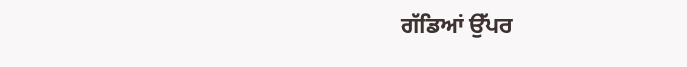ਗੱਡਿਆਂ ਉੱਪਰ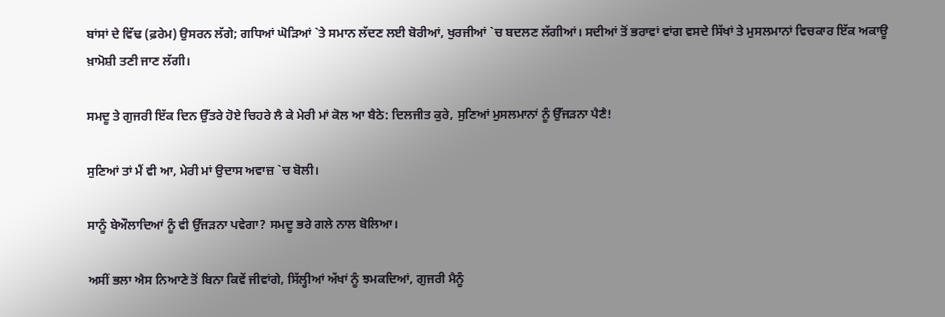ਬਾਂਸਾਂ ਦੇ ਵਿੱਢ (ਫ਼ਰੇਮ) ਉਸਰਨ ਲੱਗੇ; ਗਧਿਆਂ ਘੋੜਿਆਂ `ਤੇ ਸਮਾਨ ਲੱਦਣ ਲਈ ਬੋਰੀਆਂ, ਖੁਰਜੀਆਂ `ਚ ਬਦਲਣ ਲੱਗੀਆਂ। ਸਦੀਆਂ ਤੋਂ ਭਰਾਵਾਂ ਵਾਂਗ ਵਸਦੇ ਸਿੱਖਾਂ ਤੇ ਮੁਸਲਮਾਨਾਂ ਵਿਚਕਾਰ ਇੱਕ ਅਕਾਊ ਖ਼ਾਮੋਸ਼ੀ ਤਣੀ ਜਾਣ ਲੱਗੀ।

ਸਮਦੂ ਤੇ ਗੁਜਰੀ ਇੱਕ ਦਿਨ ਉੱਤਰੇ ਹੋਏ ਚਿਹਰੇ ਲੈ ਕੇ ਮੇਰੀ ਮਾਂ ਕੋਲ ਆ ਬੈਠੇ: ਦਿਲਜੀਤ ਕੁਰੇ, ਸੁਣਿਆਂ ਮੁਸਲਮਾਨਾਂ ਨੂੰ ਉੱਜੜਨਾ ਪੈਣੈ!

ਸੁਣਿਆਂ ਤਾਂ ਮੈਂ ਵੀ ਆ, ਮੇਰੀ ਮਾਂ ਉਦਾਸ ਅਵਾਜ਼ `ਚ ਬੋਲੀ।

ਸਾਨੂੰ ਬੇਔਲਾਦਿਆਂ ਨੂੰ ਵੀ ਉੱਜੜਨਾ ਪਵੇਗਾ? ਸਮਦੂ ਭਰੇ ਗਲੇ ਨਾਲ ਬੋਲਿਆ।

ਅਸੀਂ ਭਲਾ ਐਸ ਨਿਆਣੇ ਤੋਂ ਬਿਨਾ ਕਿਵੇਂ ਜੀਵਾਂਗੇ, ਸਿੱਲ੍ਹੀਆਂ ਅੱਖਾਂ ਨੂੰ ਝਮਕਦਿਆਂ, ਗੁਜਰੀ ਮੈਨੂੰ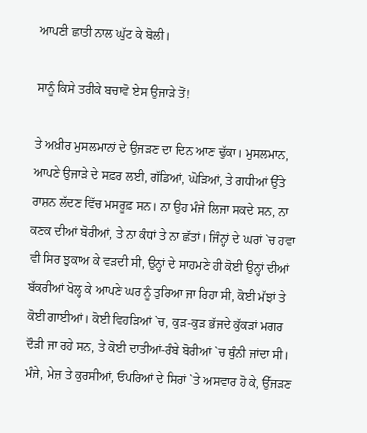ਆਪਣੀ ਛਾਤੀ ਨਾਲ ਘੁੱਟ ਕੇ ਬੋਲੀ।

ਸਾਨੂੰ ਕਿਸੇ ਤਰੀਕੇ ਬਚਾਵੋ ਏਸ ਉਜਾੜੇ ਤੋਂ!

ਤੇ ਅਖ਼ੀਰ ਮੁਸਲਮਾਨਾਂ ਦੇ ਉਜੜਣ ਦਾ ਦਿਨ ਆਣ ਢੁੱਕਾ। ਮੁਸਲਮਾਨ, ਆਪਣੇ ਉਜਾੜੇ ਦੇ ਸਫ਼ਰ ਲਈ, ਗੱਡਿਆਂ, ਘੋੜਿਆਂ, ਤੇ ਗਧੀਆਂ ਉੱਤੇ ਰਾਸ਼ਨ ਲੱਦਣ ਵਿੱਚ ਮਸਰੂਫ਼ ਸਨ। ਨਾ ਉਹ ਮੰਜੇ ਲਿਜਾ ਸਕਦੇ ਸਨ, ਨਾ ਕਣਕ ਦੀਆਂ ਬੋਰੀਆਂ, ਤੇ ਨਾ ਕੰਧਾਂ ਤੇ ਨਾ ਛੱਤਾਂ। ਜਿੰਨ੍ਹਾਂ ਦੇ ਘਰਾਂ `ਚ ਹਵਾ ਵੀ ਸਿਰ ਝੁਕਾਅ ਕੇ ਵੜਦੀ ਸੀ, ਉਨ੍ਹਾਂ ਦੇ ਸਾਹਮਣੇ ਹੀ ਕੋਈ ਉਨ੍ਹਾਂ ਦੀਆਂ ਬੱਕਰੀਆਂ ਖੋਲ੍ਹ ਕੇ ਆਪਣੇ ਘਰ ਨੂੰ ਤੁਰਿਆ ਜਾ ਰਿਹਾ ਸੀ, ਕੋਈ ਮੱਝਾਂ ਤੇ ਕੋਈ ਗਾਈਆਂ। ਕੋਈ ਵਿਹੜਿਆਂ `ਚ, ਕੁੜ-ਕੁੜ ਭੱਜਦੇ ਕੁੱਕੜਾਂ ਮਗਰ ਦੌੜੀ ਜਾ ਰਹੇ ਸਨ, ਤੇ ਕੋਈ ਦਾਤੀਆਂ-ਰੰਬੇ ਬੋਰੀਆਂ `ਚ ਥੁੰਨੀ ਜਾਂਦਾ ਸੀ। ਮੰਜੇ, ਮੇਜ਼ ਤੇ ਕੁਰਸੀਆਂ, ਓਪਰਿਆਂ ਦੇ ਸਿਰਾਂ `ਤੇ ਅਸਵਾਰ ਹੋ ਕੇ, ਉੱਜੜਣ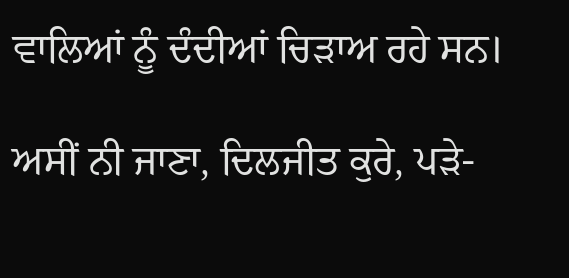ਵਾਲਿਆਂ ਨੂੰ ਦੰਦੀਆਂ ਚਿੜਾਅ ਰਹੇ ਸਨ।

ਅਸੀਂ ਨੀ ਜਾਣਾ, ਦਿਲਜੀਤ ਕੁਰੇ, ਪੜੇ-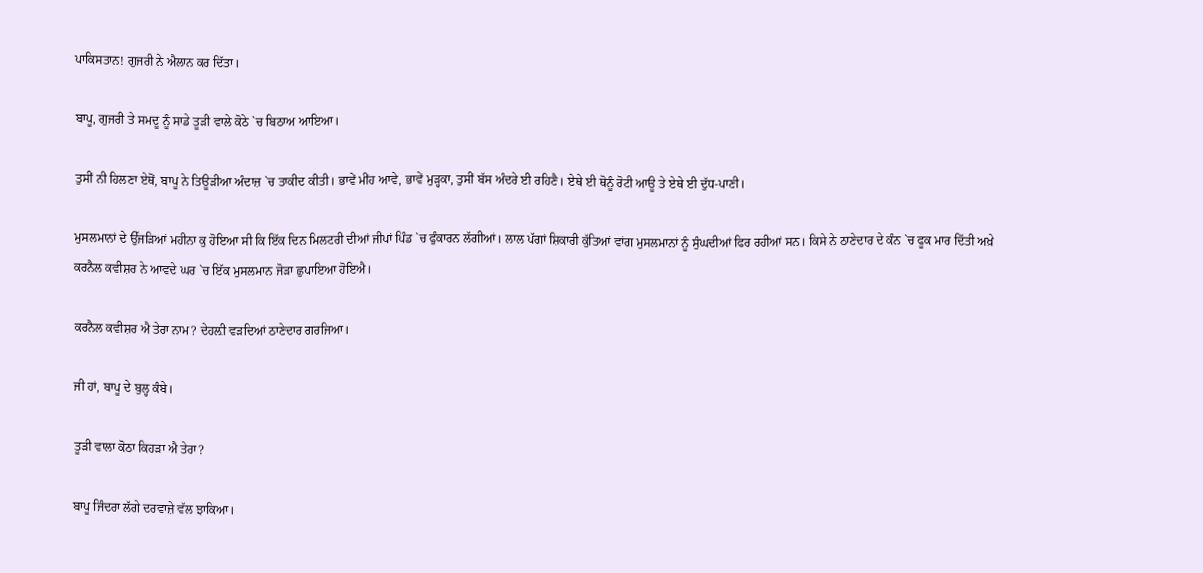ਪਾਕਿਸਤਾਨ! ਗੁਜਰੀ ਨੇ ਐਲਾਨ ਕਰ ਦਿੱਤਾ।

ਬਾਪੂ, ਗੁਜਰੀ ਤੇ ਸਮਦੂ ਨੂੰ ਸਾਡੇ ਤੂੜੀ ਵਾਲੇ ਕੋਠੇ `ਚ ਬਿਠਾਅ ਆਇਆ।

ਤੁਸੀਂ ਨੀ ਹਿਲਣਾ ਏਥੋਂ, ਬਾਪੂ ਨੇ ਤਿਊੜੀਆ ਅੰਦਾਜ਼ `ਚ ਤਾਕੀਦ ਕੀਤੀ। ਭਾਵੇਂ ਮੀਂਹ ਆਵੇ, ਭਾਵੇਂ ਮੁੜ੍ਹਕਾ, ਤੁਸੀਂ ਬੱਸ ਅੰਦਰੇ ਈ ਰਹਿਣੈ। ਏਥੇ ਈ ਥੋਨੂੰ ਰੋਟੀ ਆਊ ਤੇ ਏਥੇ ਈ ਦੁੱਧ-ਪਾਣੀ।

ਮੁਸਲਮਾਨਾਂ ਦੇ ਉੱਜੜਿਆਂ ਮਹੀਨਾ ਕੁ ਹੋਇਆ ਸੀ ਕਿ ਇੱਕ ਦਿਨ ਮਿਲਟਰੀ ਦੀਆਂ ਜੀਪਾਂ ਪਿੰਡ `ਚ ਫੁੰਕਾਰਨ ਲੱਗੀਆਂ। ਲਾਲ ਪੱਗਾਂ ਸ਼ਿਕਾਰੀ ਕੁੱਤਿਆਂ ਵਾਂਗ ਮੁਸਲਮਾਨਾਂ ਨੂੰ ਸੁੰਘਦੀਆਂ ਫਿਰ ਰਹੀਆਂ ਸਨ। ਕਿਸੇ ਨੇ ਠਾਣੇਦਾਰ ਦੇ ਕੰਨ `ਚ ਫੂਕ ਮਾਰ ਦਿੱਤੀ ਅਖ਼ੇ ਕਰਨੈਲ ਕਵੀਸ਼ਰ ਨੇ ਆਵਦੇ ਘਰ `ਚ ਇੱਕ ਮੁਸਲਮਾਨ ਜੋੜਾ ਛੁਪਾਇਆ ਹੋਇਐ।

ਕਰਨੈਲ ਕਵੀਸ਼ਰ ਐ ਤੇਰਾ ਨਾਮ? ਦੇਹਲ਼ੀ ਵੜਦਿਆਂ ਠਾਣੇਦਾਰ ਗਰਜਿਆ।

ਜੀ ਹਾਂ, ਬਾਪੂ ਦੇ ਬੁਲ੍ਹ ਕੰਬੇ।

ਤੂੜੀ ਵਾਲਾ ਕੋਠਾ ਕਿਹੜਾ ਐ ਤੇਰਾ?

ਬਾਪੂ ਜਿੰਦਰਾ ਲੱਗੇ ਦਰਵਾਜ਼ੇ ਵੱਲ ਝਾਕਿਆ।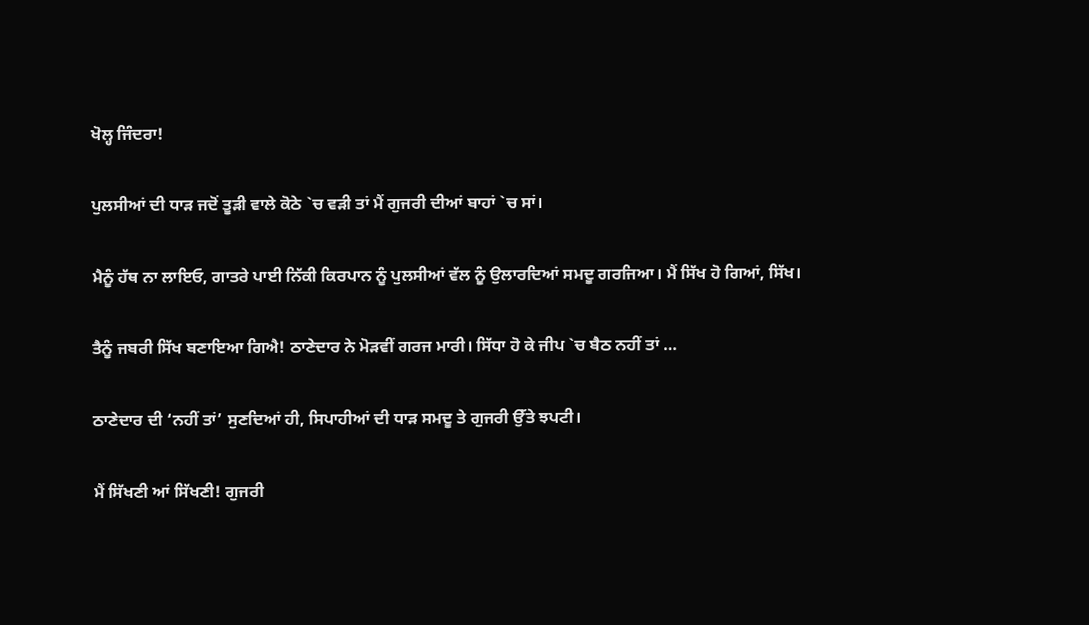ਖੋਲ੍ਹ ਜਿੰਦਰਾ!

ਪੁਲਸੀਆਂ ਦੀ ਧਾੜ ਜਦੋਂ ਤੂੜੀ ਵਾਲੇ ਕੋਠੇ `ਚ ਵੜੀ ਤਾਂ ਮੈਂ ਗੁਜਰੀ ਦੀਆਂ ਬਾਹਾਂ `ਚ ਸਾਂ।

ਮੈਨੂੰ ਹੱਥ ਨਾ ਲਾਇਓ, ਗਾਤਰੇ ਪਾਈ ਨਿੱਕੀ ਕਿਰਪਾਨ ਨੂੰ ਪੁਲਸੀਆਂ ਵੱਲ ਨੂੰ ਉਲਾਰਦਿਆਂ ਸਮਦੂ ਗਰਜਿਆ। ਮੈਂ ਸਿੱਖ ਹੋ ਗਿਆਂ, ਸਿੱਖ।

ਤੈਨੂੰ ਜਬਰੀ ਸਿੱਖ ਬਣਾਇਆ ਗਿਐ! ਠਾਣੇਦਾਰ ਨੇ ਮੋੜਵੀਂ ਗਰਜ ਮਾਰੀ। ਸਿੱਧਾ ਹੋ ਕੇ ਜੀਪ `ਚ ਬੈਠ ਨਹੀਂ ਤਾਂ …

ਠਾਣੇਦਾਰ ਦੀ ‘ਨਹੀਂ ਤਾਂ’ ਸੁਣਦਿਆਂ ਹੀ, ਸਿਪਾਹੀਆਂ ਦੀ ਧਾੜ ਸਮਦੂ ਤੇ ਗੁਜਰੀ ਉੱਤੇ ਝਪਟੀ।

ਮੈਂ ਸਿੱਖਣੀ ਆਂ ਸਿੱਖਣੀ! ਗੁਜਰੀ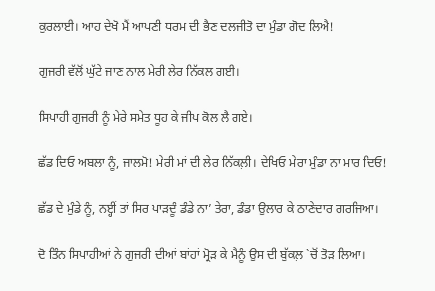ਕੁਰਲਾਈ। ਆਹ ਦੇਖੋ ਮੈਂ ਆਪਣੀ ਧਰਮ ਦੀ ਭੈਣ ਦਲਜੀਤੋ ਦਾ ਮੁੰਡਾ ਗੋਦ ਲਿਐ!

ਗੁਜਰੀ ਵੱਲੋਂ ਘੁੱਟੇ ਜਾਣ ਨਾਲ ਮੇਰੀ ਲੇਰ ਨਿੱਕਲ ਗਈ।

ਸਿਪਾਹੀ ਗੁਜਰੀ ਨੂੰ ਮੇਰੇ ਸਮੇਤ ਧੂਹ ਕੇ ਜੀਪ ਕੋਲ ਲੈ ਗਏ।

ਛੱਡ ਦਿਓ ਅਬਲਾ ਨੂੰ, ਜਾਲਮੋ! ਮੇਰੀ ਮਾਂ ਦੀ ਲੇਰ ਨਿੱਕਲ਼ੀ। ਦੇਖਿਓ ਮੇਰਾ ਮੁੰਡਾ ਨਾ ਮਾਰ ਦਿਓ!

ਛੱਡ ਦੇ ਮੁੰਡੇ ਨੂੰ, ਨੲ੍ਹੀਂ ਤਾਂ ਸਿਰ ਪਾੜਦੂੰ ਡੰਡੇ ਨਾ’ ਤੇਰਾ, ਡੰਡਾ ਉਲਾਰ ਕੇ ਠਾਣੇਦਾਰ ਗਰਜਿਆ।

ਦੋ ਤਿੰਨ ਸਿਪਾਹੀਆਂ ਨੇ ਗੁਜਰੀ ਦੀਆਂ ਬਾਂਹਾਂ ਮ੍ਰੋੜ ਕੇ ਮੈਨੂੰ ਉਸ ਦੀ ਬੁੱਕਲ਼ `ਚੋਂ ਤੋੜ ਲਿਆ।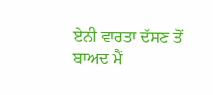ਏਨੀ ਵਾਰਤਾ ਦੱਸਣ ਤੋਂ ਬਾਅਦ ਮੈਂ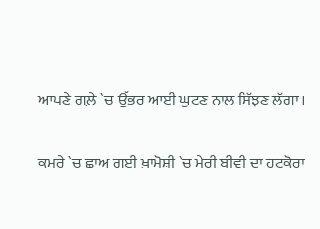ਆਪਣੇ ਗਲ਼ੇ `ਚ ਉੱਭਰ ਆਈ ਘੁਟਣ ਨਾਲ ਸਿੱਝਣ ਲੱਗਾ।

ਕਮਰੇ `ਚ ਛਾਅ ਗਈ ਖ਼ਾਮੋਸ਼ੀ `ਚ ਮੇਰੀ ਬੀਵੀ ਦਾ ਹਟਕੋਰਾ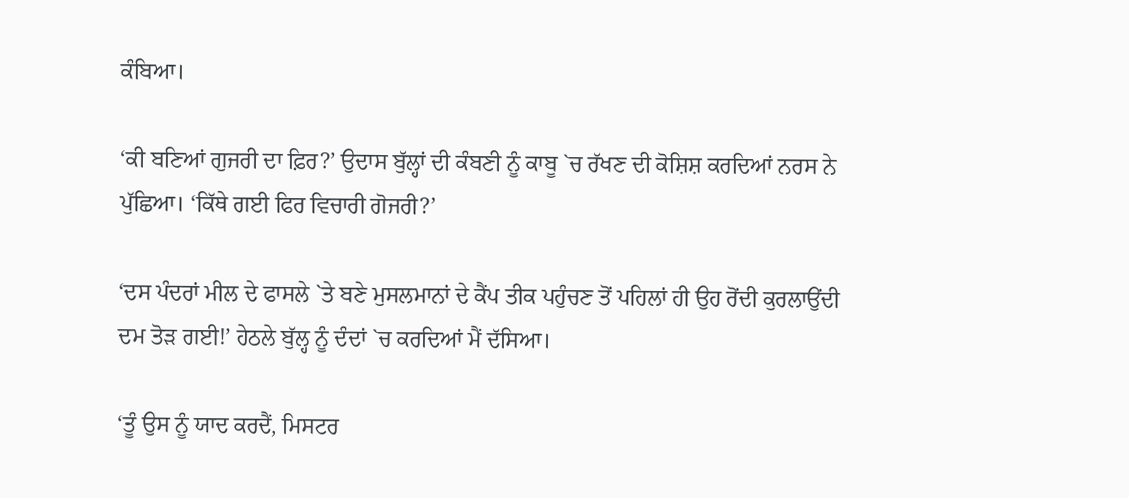ਕੰਬਿਆ।

‘ਕੀ ਬਣਿਆਂ ਗੁਜਰੀ ਦਾ ਫ਼ਿਰ?’ ਉਦਾਸ ਬੁੱਲ੍ਹਾਂ ਦੀ ਕੰਬਣੀ ਨੂੰ ਕਾਬੂ `ਚ ਰੱਖਣ ਦੀ ਕੋਸ਼ਿਸ਼ ਕਰਦਿਆਂ ਨਰਸ ਨੇ ਪੁੱਛਿਆ। ‘ਕਿੱਥੇ ਗਈ ਫਿਰ ਵਿਚਾਰੀ ਗੋਜਰੀ?’

‘ਦਸ ਪੰਦਰਾਂ ਮੀਲ ਦੇ ਫਾਸਲੇ `ਤੇ ਬਣੇ ਮੁਸਲਮਾਨਾਂ ਦੇ ਕੈਂਪ ਤੀਕ ਪਹੁੰਚਣ ਤੋਂ ਪਹਿਲਾਂ ਹੀ ਉਹ ਰੋਂਦੀ ਕੁਰਲਾਉਂਦੀ ਦਮ ਤੋੜ ਗਈ!’ ਹੇਠਲੇ ਬੁੱਲ੍ਹ ਨੂੰ ਦੰਦਾਂ `ਚ ਕਰਦਿਆਂ ਮੈਂ ਦੱਸਿਆ।

‘ਤੂੰ ਉਸ ਨੂੰ ਯਾਦ ਕਰਦੈਂ, ਮਿਸਟਰ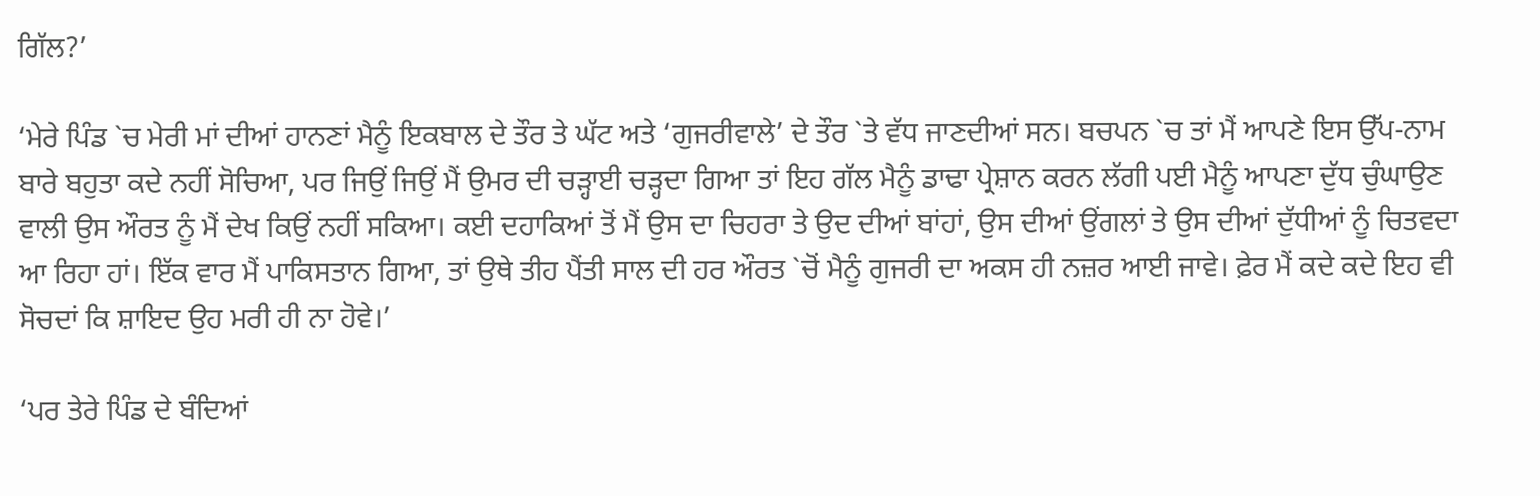ਗਿੱਲ?’

‘ਮੇਰੇ ਪਿੰਡ `ਚ ਮੇਰੀ ਮਾਂ ਦੀਆਂ ਹਾਨਣਾਂ ਮੈਨੂੰ ਇਕਬਾਲ ਦੇ ਤੌਰ ਤੇ ਘੱਟ ਅਤੇ ‘ਗੁਜਰੀਵਾਲੇ’ ਦੇ ਤੌਰ `ਤੇ ਵੱਧ ਜਾਣਦੀਆਂ ਸਨ। ਬਚਪਨ `ਚ ਤਾਂ ਮੈਂ ਆਪਣੇ ਇਸ ਉੱਪ-ਨਾਮ ਬਾਰੇ ਬਹੁਤਾ ਕਦੇ ਨਹੀਂ ਸੋਚਿਆ, ਪਰ ਜਿਉਂ ਜਿਉਂ ਮੈਂ ਉਮਰ ਦੀ ਚੜ੍ਹਾਈ ਚੜ੍ਹਦਾ ਗਿਆ ਤਾਂ ਇਹ ਗੱਲ ਮੈਨੂੰ ਡਾਢਾ ਪ੍ਰੇਸ਼ਾਨ ਕਰਨ ਲੱਗੀ ਪਈ ਮੈਨੂੰ ਆਪਣਾ ਦੁੱਧ ਚੁੰਘਾਉਣ ਵਾਲੀ ਉਸ ਔਰਤ ਨੂੰ ਮੈਂ ਦੇਖ ਕਿਉਂ ਨਹੀਂ ਸਕਿਆ। ਕਈ ਦਹਾਕਿਆਂ ਤੋਂ ਮੈਂ ਉਸ ਦਾ ਚਿਹਰਾ ਤੇ ਉਦ ਦੀਆਂ ਬਾਂਹਾਂ, ਉਸ ਦੀਆਂ ਉਂਗਲਾਂ ਤੇ ਉਸ ਦੀਆਂ ਦੁੱਧੀਆਂ ਨੂੰ ਚਿਤਵਦਾ ਆ ਰਿਹਾ ਹਾਂ। ਇੱਕ ਵਾਰ ਮੈਂ ਪਾਕਿਸਤਾਨ ਗਿਆ, ਤਾਂ ਉਥੇ ਤੀਹ ਪੈਂਤੀ ਸਾਲ ਦੀ ਹਰ ਔਰਤ `ਚੋਂ ਮੈਨੂੰ ਗੁਜਰੀ ਦਾ ਅਕਸ ਹੀ ਨਜ਼ਰ ਆਈ ਜਾਵੇ। ਫ਼ੇਰ ਮੈਂ ਕਦੇ ਕਦੇ ਇਹ ਵੀ ਸੋਚਦਾਂ ਕਿ ਸ਼ਾਇਦ ਉਹ ਮਰੀ ਹੀ ਨਾ ਹੋਵੇ।’

‘ਪਰ ਤੇਰੇ ਪਿੰਡ ਦੇ ਬੰਦਿਆਂ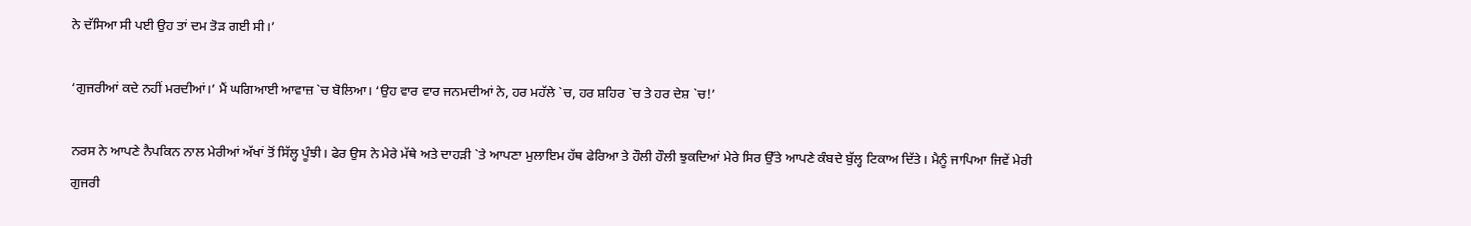ਨੇ ਦੱਸਿਆ ਸੀ ਪਈ ਉਹ ਤਾਂ ਦਮ ਤੋੜ ਗਈ ਸੀ।’

‘ਗੁਜਰੀਆਂ ਕਦੇ ਨਹੀਂ ਮਰਦੀਆਂ।’ ਮੈਂ ਘਗਿਆਈ ਆਵਾਜ਼ `ਚ ਬੋਲਿਆ। ‘ਉਹ ਵਾਰ ਵਾਰ ਜਨਮਦੀਆਂ ਨੇ, ਹਰ ਮਹੱਲੇ `ਚ, ਹਰ ਸ਼ਹਿਰ `ਚ ਤੇ ਹਰ ਦੇਸ਼ `ਚ!’

ਨਰਸ ਨੇ ਆਪਣੇ ਨੈਪਕਿਨ ਨਾਲ ਮੇਰੀਆਂ ਅੱਖਾਂ ਤੋਂ ਸਿੱਲ੍ਹ ਪੂੰਝੀ। ਫੇਰ ਉਸ ਨੇ ਮੇਰੇ ਮੱਥੇ ਅਤੇ ਦਾਹੜੀ `ਤੇ ਆਪਣਾ ਮੁਲਾਇਮ ਹੱਥ ਫੇਰਿਆ ਤੇ ਹੌਲੀ ਹੌਲੀ ਝੁਕਦਿਆਂ ਮੇਰੇ ਸਿਰ ਉੱਤੇ ਆਪਣੇ ਕੰਬਦੇ ਬੁੱਲ੍ਹ ਟਿਕਾਅ ਦਿੱਤੇ। ਮੈਨੂੰ ਜਾਪਿਆ ਜਿਵੇਂ ਮੇਰੀ ਗੁਜਰੀ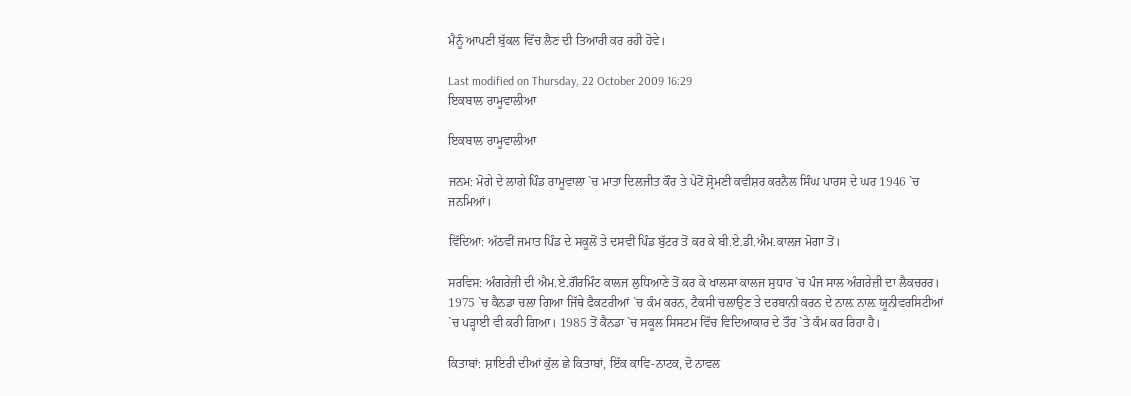ਮੈਨੂੰ ਆਪਣੀ ਬੁੱਕਲ ਵਿੱਚ ਲੈਣ ਦੀ ਤਿਆਰੀ ਕਰ ਰਹੀ ਹੋਵੇ।

Last modified on Thursday, 22 October 2009 16:29
ਇਕਬਾਲ ਰਾਮੂਵਾਲੀਆ

ਇਕਬਾਲ ਰਾਮੂਵਾਲੀਆ

ਜਨਮ: ਮੋਗੇ ਦੇ ਲਾਗੇ ਪਿੰਡ ਰਾਮੂਵਾਲਾ `ਚ ਮਾਤਾ ਦਿਲਜੀਤ ਕੌਰ ਤੇ ਪੇਟੋਂ ਸ਼੍ਰੋਮਣੀ ਕਵੀਸ਼ਰ ਕਰਨੈਲ ਸਿੰਘ ਪਾਰਸ ਦੇ ਘਰ 1946 `ਚ ਜਨਮਿਆਂ।

ਵਿੱਦਿਆ: ਅੱਠਵੀਂ ਜਮਾਤ ਪਿੰਡ ਦੇ ਸਕੂਲੋਂ ਤੇ ਦਸਵੀਂ ਪਿੰਡ ਬੁੱਟਰ ਤੋਂ ਕਰ ਕੇ ਬੀ.ਏ.ਡੀ.ਐਮ.ਕਾਲਜ ਮੋਗਾ ਤੋਂ।

ਸਰਵਿਸ: ਅੰਗਰੇਜ਼ੀ ਦੀ ਐਮ.ਏ.ਗੌਰਮਿੰਟ ਕਾਲਜ ਲੁਧਿਆਣੇ ਤੋਂ ਕਰ ਕੇ ਖਾਲਸਾ ਕਾਲਜ ਸੁਧਾਰ `ਚ ਪੰਜ ਸਾਲ ਅੰਗਰੇਜ਼ੀ ਦਾ ਲੈਕਚਰਰ। 1975 `ਚ ਕੈਨਡਾ ਚਲਾ ਗਿਆ ਜਿੱਥੇ ਫੈਕਟਰੀਆਂ `ਚ ਕੰਮ ਕਰਨ, ਟੈਕਸੀ ਚਲਾਉਣ ਤੇ ਦਰਬਾਨੀ ਕਰਨ ਦੇ ਨਾਲ਼ ਨਾਲ਼ ਯੂਨੀਵਰਸਿਟੀਆਂ `ਚ ਪੜ੍ਹਾਈ ਵੀ ਕਰੀ ਗਿਆ। 1985 ਤੋਂ ਕੈਨਡਾ `ਚ ਸਕੂਲ ਸਿਸਟਮ ਵਿੱਚ ਵਿਦਿਆਕਾਰ ਦੇ ਤੌਰ `ਤੇ ਕੰਮ ਕਰ ਰਿਹਾ ਹੈ।

ਕਿਤਾਬਾਂ: ਸ਼ਾਇਰੀ ਦੀਆਂ ਕੁੱਲ ਛੇ ਕਿਤਾਬਾਂ, ਇੱਕ ਕਾਵਿ-ਨਾਟਕ, ਦੋ ਨਾਵਲ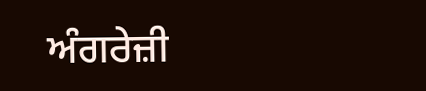ਅੰਗਰੇਜ਼ੀ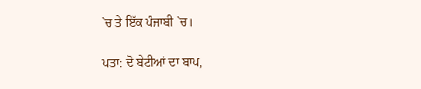`ਚ ਤੇ ਇੱਕ ਪੰਜਾਬੀ `ਚ।

ਪਤਾ: ਦੋ ਬੇਟੀਆਂ ਦਾ ਬਾਪ,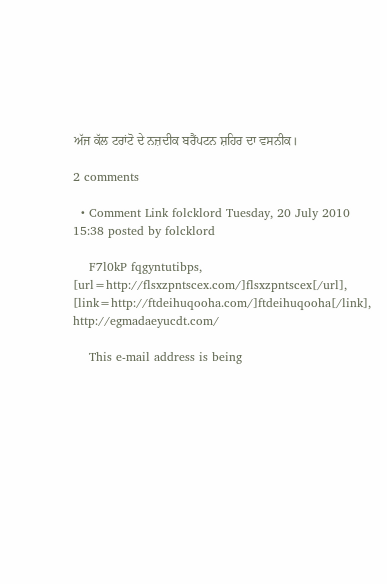ਅੱਜ ਕੱਲ ਟਰਾਂਟੋ ਦੇ ਨਜ਼ਦੀਕ ਬਰੈਂਪਟਨ ਸ਼ਹਿਰ ਦਾ ਵਸਨੀਕ।

2 comments

  • Comment Link folcklord Tuesday, 20 July 2010 15:38 posted by folcklord

    F7l0kP fqgyntutibps, [url=http://flsxzpntscex.com/]flsxzpntscex[/url], [link=http://ftdeihuqooha.com/]ftdeihuqooha[/link], http://egmadaeyucdt.com/

    This e-mail address is being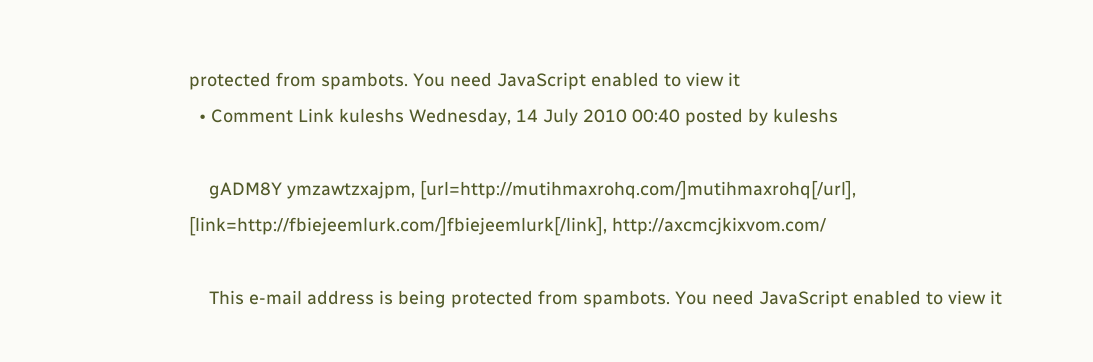protected from spambots. You need JavaScript enabled to view it
  • Comment Link kuleshs Wednesday, 14 July 2010 00:40 posted by kuleshs

    gADM8Y ymzawtzxajpm, [url=http://mutihmaxrohq.com/]mutihmaxrohq[/url], [link=http://fbiejeemlurk.com/]fbiejeemlurk[/link], http://axcmcjkixvom.com/

    This e-mail address is being protected from spambots. You need JavaScript enabled to view it